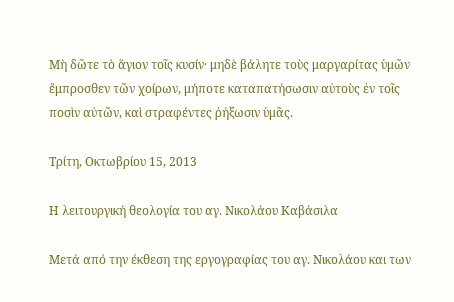Μὴ δῶτε τὸ ἅγιον τοῖς κυσίν· μηδὲ βάλητε τοὺς μαργαρίτας ὑμῶν ἔμπροσθεν τῶν χοίρων, μήποτε καταπατήσωσιν αὐτοὺς ἐν τοῖς ποσὶν αὐτῶν, καὶ στραφέντες ῥήξωσιν ὑμᾶς.

Τρίτη, Οκτωβρίου 15, 2013

Η λειτουργική θεολογία του αγ. Νικολάου Καβάσιλα

Μετά από την έκθεση της εργογραφίας του αγ. Νικολάου και των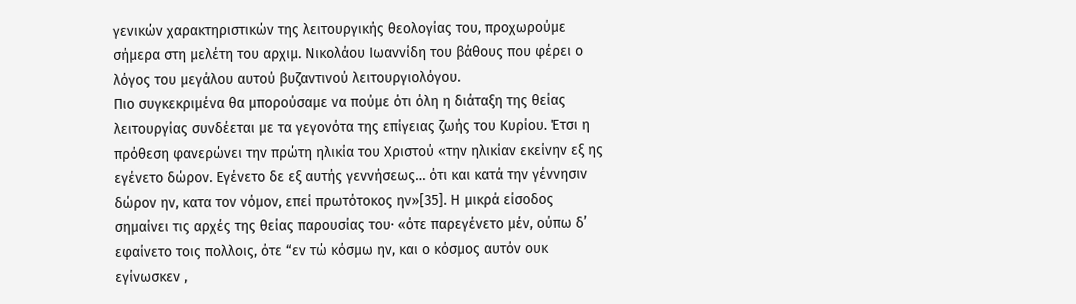γενικών χαρακτηριστικών της λειτουργικής θεολογίας του, προχωρούμε σήμερα στη μελέτη του αρχιμ. Νικολάου Ιωαννίδη του βάθους που φέρει ο λόγος του μεγάλου αυτού βυζαντινού λειτουργιολόγου.
Πιο συγκεκριμένα θα μπορούσαμε να πούμε ότι όλη η διάταξη της θείας λειτουργίας συνδέεται με τα γεγονότα της επίγειας ζωής του Κυρίου. Έτσι η πρόθεση φανερώνει την πρώτη ηλικία του Χριστού «την ηλικίαν εκείνην εξ ης εγένετο δώρον. Εγένετο δε εξ αυτής γεννήσεως… ότι και κατά την γέννησιν δώρον ην, κατα τον νόμον, επεί πρωτότοκος ην»[35]. Η μικρά είσοδος σημαίνει τις αρχές της θείας παρουσίας του· «ότε παρεγένετο μέν, ούπω δ’ εφαίνετο τοις πολλοις, ότε “εν τώ κόσμω ην, και ο κόσμος αυτόν ουκ εγίνωσκεν ,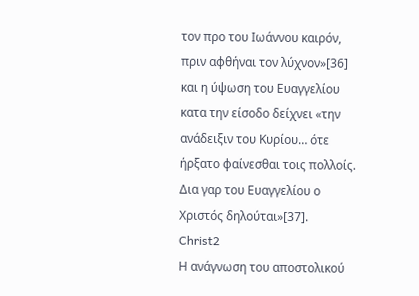τον προ του Ιωάννου καιρόν, πριν αφθήναι τον λύχνον»[36] και η ύψωση του Ευαγγελίου κατα την είσοδο δείχνει «την ανάδειξιν του Κυρίου… ότε ήρξατο φαίνεσθαι τοις πολλοίς. Δια γαρ του Ευαγγελίου ο Χριστός δηλούται»[37].
Christ2
Η ανάγνωση του αποστολικού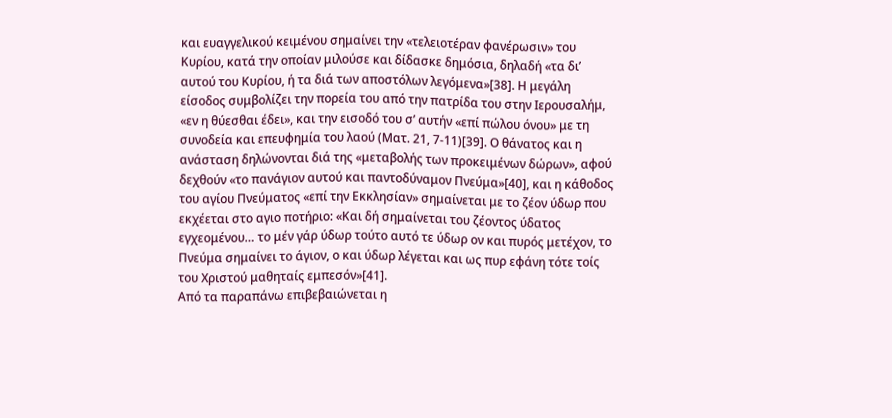και ευαγγελικού κειμένου σημαίνει την «τελειοτέραν φανέρωσιν» του Κυρίου, κατά την οποίαν μιλούσε και δίδασκε δημόσια, δηλαδή «τα δι’ αυτού του Κυρίου, ή τα διά των αποστόλων λεγόμενα»[38]. Η μεγάλη είσοδος συμβολίζει την πορεία του από την πατρίδα του στην Ιερουσαλήμ, «εν η θύεσθαι έδει», και την εισοδό του σ’ αυτήν «επί πώλου όνου» με τη συνοδεία και επευφημία του λαού (Ματ. 21, 7-11)[39]. Ο θάνατος και η ανάσταση δηλώνονται διά της «μεταβολής των προκειμένων δώρων», αφού δεχθούν «το πανάγιον αυτού και παντοδύναμον Πνεύμα»[40], και η κάθοδος του αγίου Πνεύματος «επί την Εκκλησίαν» σημαίνεται με το ζέον ύδωρ που εκχέεται στο αγιο ποτήριο: «Και δή σημαίνεται του ζέοντος ύδατος εγχεομένου… το μέν γάρ ύδωρ τούτο αυτό τε ύδωρ ον και πυρός μετέχον, το Πνεύμα σημαίνει το άγιον, ο και ύδωρ λέγεται και ως πυρ εφάνη τότε τοίς του Χριστού μαθηταίς εμπεσόν»[41].
Από τα παραπάνω επιβεβαιώνεται η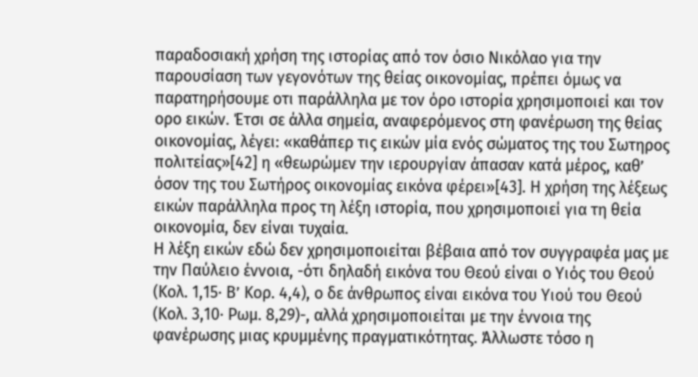παραδοσιακή χρήση της ιστορίας από τον όσιο Νικόλαο για την παρουσίαση των γεγονότων της θείας οικονομίας, πρέπει όμως να παρατηρήσουμε οτι παράλληλα με τον όρο ιστορία χρησιμοποιεί και τον ορο εικών. Έτσι σε άλλα σημεία, αναφερόμενος στη φανέρωση της θείας οικονομίας, λέγει: «καθάπερ τις εικών μία ενός σώματος της του Σωτηρος πολιτείας»[42] η «θεωρώμεν την ιερουργίαν άπασαν κατά μέρος, καθ’ όσον της του Σωτήρος οικονομίας εικόνα φέρει»[43]. Η χρήση της λέξεως εικών παράλληλα προς τη λέξη ιστορία, που χρησιμοποιεί για τη θεία οικονομία, δεν είναι τυχαία.
Η λέξη εικών εδώ δεν χρησιμοποιείται βέβαια από τον συγγραφέα μας με την Παύλειο έννοια, -ότι δηλαδή εικόνα του Θεού είναι ο Υιός του Θεού (Κολ. 1,15· Β’ Κορ. 4,4), ο δε άνθρωπος είναι εικόνα του Υιού του Θεού (Κολ. 3,10· Ρωμ. 8,29)-, αλλά χρησιμοποιείται με την έννοια της φανέρωσης μιας κρυμμένης πραγματικότητας. Άλλωστε τόσο η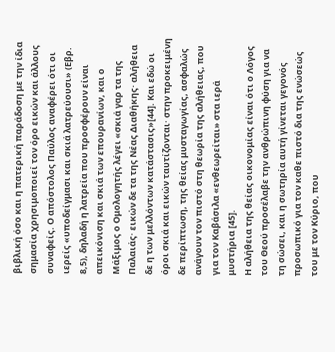βιβλική όσο και η πατερική παράδοση με την ίδια σημασία χρησιμοποιεί τον όρο εικών και άλλους συναφείς. Ο απόστολος Παύλος αναφέρει ότι οι ιερείς «υποδείγμασι και σκιά λατρεύουσι» (Εβρ. 8,5), δηλαδή η λατρεία που προσφέρουν είναι απεικόνιση και σκιά των επουρανίων, και ο Μάξιμος ο Ομολογητής λέγει «σκιά γαρ τα της Παλαιάς· εικών δε τα της Νέας Διαθήκης· αλήθεια δε η των μελλόντων κατάστασις»[44]. Και εδώ οι όροι σκιά και εικών ταυτίζονται· στην προκειμένη δε περίπτωση, της θείας μυσταγωγίας, ασφαλώς ανάγουν τον πιστό στη θεωρία της αλήθειας, που για τον Καβάσιλα «ενθεωρείται» στα ιερά μυστήρια [45].
Η αλήθεια της θείας οικονομίας είναι ότι ο Λόγος του Θεού προσέλαβε την ανθρώπινη φύση για να τη σώσει, και η σωτηρία αυτή γίνεται γεγονός προσωπικό για τον καθε πιστό δια της ενώσεώς του με τον Κύριο, που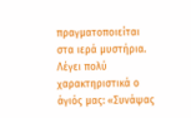πραγματοποιείται στα ιερά μυστήρια. Λέγει πολύ χαρακτηριστικά ο άγιός μας: «Συνάψας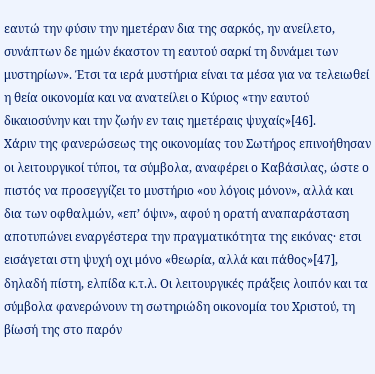εαυτώ την φύσιν την ημετέραν δια της σαρκός, ην ανείλετο, συνάπτων δε ημών έκαστον τη εαυτού σαρκί τη δυνάμει των μυστηρίων». Έτσι τα ιερά μυστήρια είναι τα μέσα για να τελειωθεί η θεία οικονομία και να ανατείλει ο Κύριος «την εαυτού δικαιοσύνην και την ζωήν εν ταις ημετέραις ψυχαίς»[46].
Χάριν της φανερώσεως της οικονομίας του Σωτήρος επινοήθησαν οι λειτουργικοί τύποι, τα σύμβολα, αναφέρει ο Καβάσιλας, ώστε ο πιστός να προσεγγίζει το μυστήριο «ου λόγοις μόνον», αλλά και δια των οφθαλμών, «επ’ όψιν», αφού η ορατή αναπαράσταση αποτυπώνει εναργέστερα την πραγματικότητα της εικόνας· ετσι εισάγεται στη ψυχή οχι μόνο «θεωρία, αλλά και πάθος»[47], δηλαδή πίστη, ελπίδα κ.τ.λ. Οι λειτουργικές πράξεις λοιπόν και τα σύμβολα φανερώνουν τη σωτηριώδη οικονομία του Χριστού, τη βίωσή της στο παρόν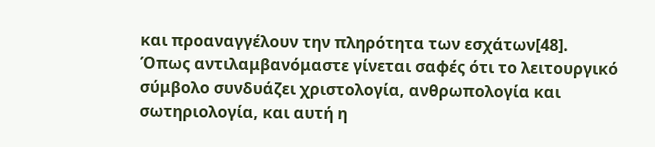και προαναγγέλουν την πληρότητα των εσχάτων[48].
Όπως αντιλαμβανόμαστε γίνεται σαφές ότι το λειτουργικό σύμβολο συνδυάζει χριστολογία, ανθρωπολογία και σωτηριολογία, και αυτή η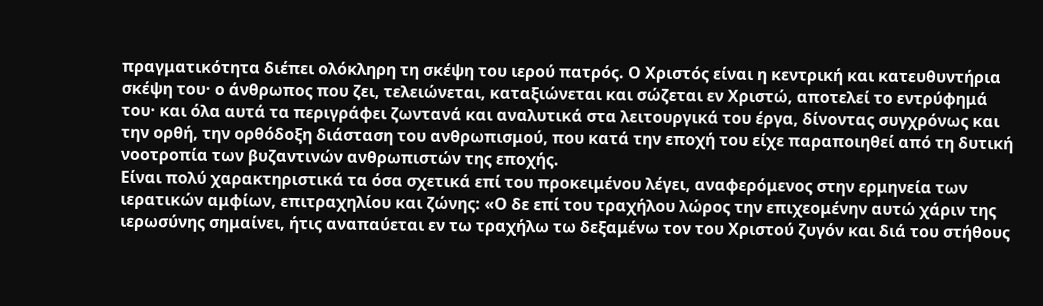πραγματικότητα διέπει ολόκληρη τη σκέψη του ιερού πατρός. Ο Χριστός είναι η κεντρική και κατευθυντήρια σκέψη του· ο άνθρωπος που ζει, τελειώνεται, καταξιώνεται και σώζεται εν Χριστώ, αποτελεί το εντρύφημά του· και όλα αυτά τα περιγράφει ζωντανά και αναλυτικά στα λειτουργικά του έργα, δίνοντας συγχρόνως και την ορθή, την ορθόδοξη διάσταση του ανθρωπισμού, που κατά την εποχή του είχε παραποιηθεί από τη δυτική νοοτροπία των βυζαντινών ανθρωπιστών της εποχής.
Είναι πολύ χαρακτηριστικά τα όσα σχετικά επί του προκειμένου λέγει, αναφερόμενος στην ερμηνεία των ιερατικών αμφίων, επιτραχηλίου και ζώνης: «Ο δε επί του τραχήλου λώρος την επιχεομένην αυτώ χάριν της ιερωσύνης σημαίνει, ήτις αναπαύεται εν τω τραχήλω τω δεξαμένω τον του Χριστού ζυγόν και διά του στήθους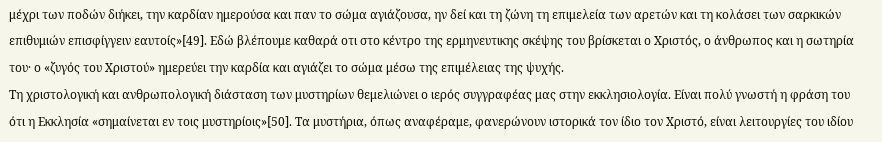μέχρι των ποδών διήκει, την καρδίαν ημερούσα και παν το σώμα αγιάζουσα, ην δεί και τη ζώνη τη επιμελεία των αρετών και τη κολάσει των σαρκικών επιθυμιών επισφίγγειν εαυτοίς»[49]. Εδώ βλέπουμε καθαρά οτι στο κέντρο της ερμηνευτικης σκέψης του βρίσκεται ο Χριστός, ο άνθρωπος και η σωτηρία του· ο «ζυγός του Χριστού» ημερεύει την καρδία και αγιάζει το σώμα μέσω της επιμέλειας της ψυχής.
Τη χριστολογική και ανθρωπολογική διάσταση των μυστηρίων θεμελιώνει ο ιερός συγγραφέας μας στην εκκλησιολογία. Είναι πολύ γνωστή η φράση του ότι η Εκκλησία «σημαίνεται εν τοις μυστηρίοις»[50]. Τα μυστήρια, όπως αναφέραμε, φανερώνουν ιστορικά τον ίδιο τον Χριστό, είναι λειτουργίες του ιδίου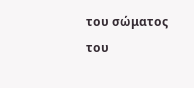του σώματος του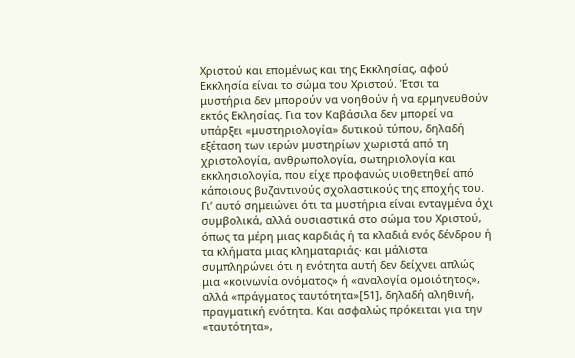Χριστού και επομένως και της Εκκλησίας, αφού Εκκλησία είναι το σώμα του Χριστού. Έτσι τα μυστήρια δεν μπορούν να νοηθούν ή να ερμηνευθούν εκτός Εκλησίας. Για τον Καβάσιλα δεν μπορεί να υπάρξει «μυστηριολογία» δυτικού τύπου, δηλαδή εξέταση των ιερών μυστηρίων χωριστά από τη χριστολογία, ανθρωπολογία, σωτηριολογία και εκκλησιολογία, που είχε προφανώς υιοθετηθεί από κάποιους βυζαντινούς σχολαστικούς της εποχής του.
Γι’ αυτό σημειώνει ότι τα μυστήρια είναι ενταγμένα όχι συμβολικά, αλλά ουσιαστικά στο σώμα του Χριστού, όπως τα μέρη μιας καρδιάς ή τα κλαδιά ενός δένδρου ή τα κλήματα μιας κληματαριάς· και μάλιστα συμπληρώνει ότι η ενότητα αυτή δεν δείχνει απλώς μια «κοινωνία ονόματος» ή «αναλογία ομοιότητος», αλλά «πράγματος ταυτότητα»[51], δηλαδή αληθινή, πραγματική ενότητα. Και ασφαλώς πρόκειται για την «ταυτότητα»,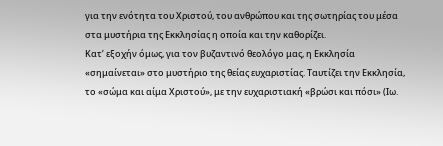για την ενότητα του Χριστού, του ανθρώπου και της σωτηρίας του μέσα στα μυστήρια της Εκκλησίας η οποία και την καθορίζει.
Κατ’ εξοχήν όμως, για τον βυζαντινό θεολόγο μας, η Εκκλησία «σημαίνεται» στο μυστήριο της θείας ευχαριστίας. Ταυτίζει την Εκκλησία, το «σώμα και αίμα Χριστού», με την ευχαριστιακή «βρώσι και πόσι» (Ιω.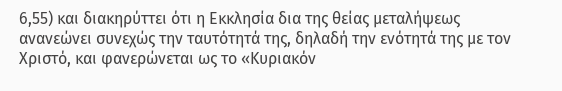6,55) και διακηρύττει ότι η Εκκλησία δια της θείας μεταλήψεως ανανεώνει συνεχώς την ταυτότητά της, δηλαδή την ενότητά της με τον Χριστό, και φανερώνεται ως το «Κυριακόν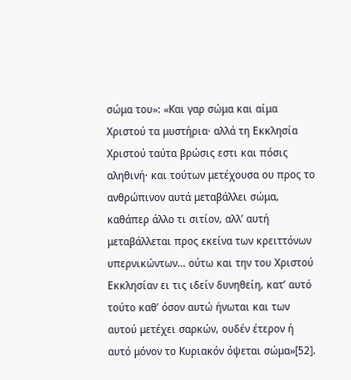σώμα του»: «Και γαρ σώμα και αίμα Χριστού τα μυστήρια· αλλά τη Εκκλησία Χριστού ταύτα βρώσις εστι και πόσις αληθινή· και τούτων μετέχουσα ου προς το ανθρώπινον αυτά μεταβάλλει σώμα, καθάπερ άλλο τι σιτίον, αλλ’ αυτή μεταβάλλεται προς εκείνα των κρειττόνων υπερνικώντων… ούτω και την του Χριστού Εκκλησίαν ει τις ιδείν δυνηθείη, κατ’ αυτό τούτο καθ’ όσον αυτώ ήνωται και των αυτού μετέχει σαρκών, ουδέν έτερον ή αυτό μόνον το Κυριακόν όψεται σώμα»[52].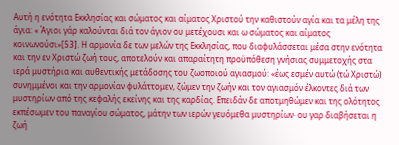Αυτή η ενότητα Εκκλησίας και σώματος και αίματος Χριστού την καθιστούν αγία και τα μέλη της άγια: « Άγιοι γάρ καλούνται διά τον άγιον ου μετέχουσι και ω σώματος και αίματος κοινωνούσι»[53]. Η αρμονία δε των μελών της Εκκλησίας, που διαφυλάσσεται μέσα στην ενότητα και την εν Χριστώ ζωή τους, αποτελούν και απαραίτητη προϋπόθεση γνήσιας συμμετοχής στα ιερά μυστήρια και αυθεντικής μετάδοσης του ζωοποιού αγιασμού: «έως εσμέν αυτώ (τώ Χριστώ) συνημμένοι και την αρμονίαν φυλάττομεν, ζώμεν την ζωήν και τον αγιασμόν έλκοντες διά των μυστηρίων από της κεφαλής εκείνης και της καρδίας. Επειδάν δε αποτμηθώμεν και της ολότητος εκπέσωμεν του παναγίου σώματος, μάτην των ιερών γευόμεθα μυστηρίων· ου γαρ διαβήσεται η ζωή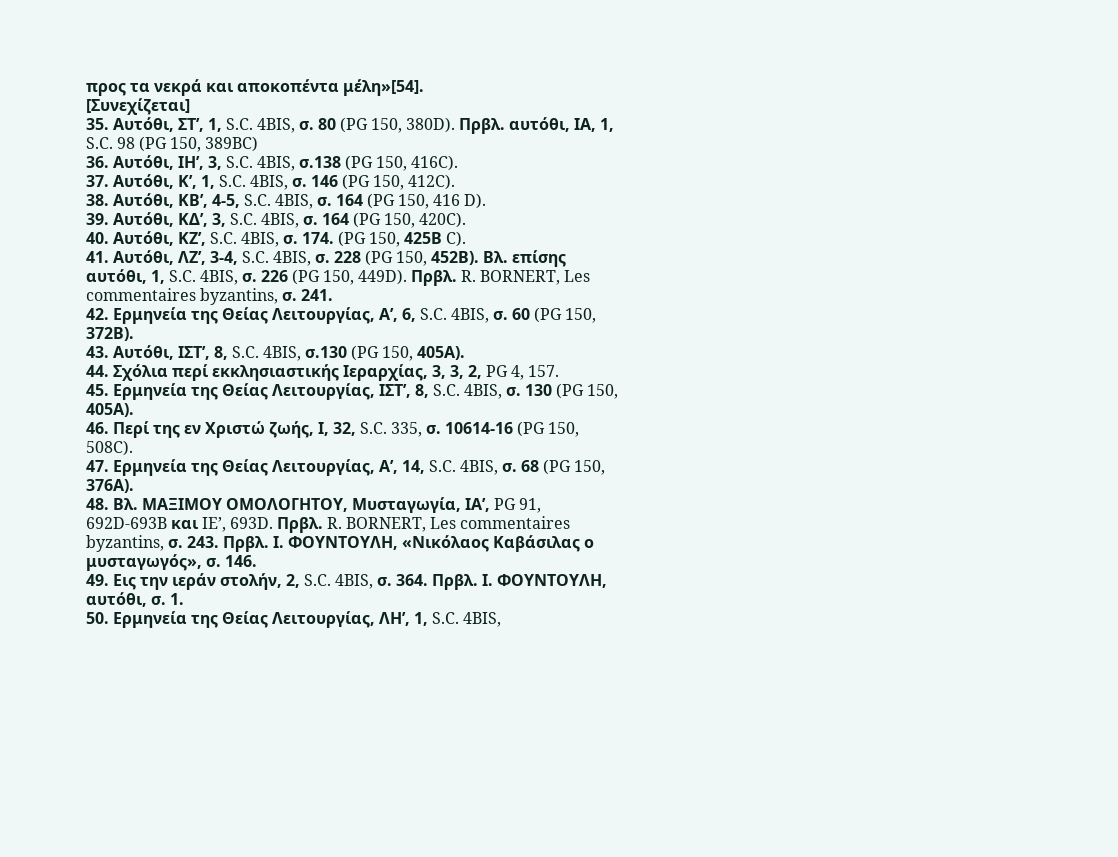προς τα νεκρά και αποκοπέντα μέλη»[54].
[Συνεχίζεται]
35. Αυτόθι, ΣΤ’, 1, S.C. 4BIS, σ. 80 (PG 150, 380D). Πρβλ. αυτόθι, ΙΑ, 1, S.C. 98 (PG 150, 389BC)
36. Αυτόθι, ΙΗ’, 3, S.C. 4BIS, σ.138 (PG 150, 416C).
37. Αυτόθι, Κ’, 1, S.C. 4BIS, σ. 146 (PG 150, 412C).
38. Αυτόθι, ΚΒ’, 4-5, S.C. 4BIS, σ. 164 (PG 150, 416 D).
39. Αυτόθι, ΚΔ’, 3, S.C. 4BIS, σ. 164 (PG 150, 420C).
40. Αυτόθι, ΚΖ’, S.C. 4BIS, σ. 174. (PG 150, 425Β C).
41. Αυτόθι, ΛΖ’, 3-4, S.C. 4BIS, σ. 228 (PG 150, 452Β). Βλ. επίσης αυτόθι, 1, S.C. 4BIS, σ. 226 (PG 150, 449D). Πρβλ. R. BORNERT, Les commentaires byzantins, σ. 241.
42. Ερμηνεία της Θείας Λειτουργίας, Α’, 6, S.C. 4BIS, σ. 60 (PG 150, 372Β).
43. Αυτόθι, ΙΣΤ’, 8, S.C. 4BIS, σ.130 (PG 150, 405Α).
44. Σχόλια περί εκκλησιαστικής Ιεραρχίας, 3, 3, 2, PG 4, 157.
45. Ερμηνεία της Θείας Λειτουργίας, ΙΣΤ’, 8, S.C. 4BIS, σ. 130 (PG 150, 405Α).
46. Περί της εν Χριστώ ζωής, Ι, 32, S.C. 335, σ. 10614-16 (PG 150, 508C).
47. Ερμηνεία της Θείας Λειτουργίας, Α’, 14, S.C. 4BIS, σ. 68 (PG 150, 376Α).
48. Βλ. ΜΑΞΙΜΟΥ ΟΜΟΛΟΓΗΤΟΥ, Μυσταγωγία, ΙΑ’, PG 91, 692D-693B και IE’, 693D. Πρβλ. R. BORNERT, Les commentaires byzantins, σ. 243. Πρβλ. Ι. ΦΟΥΝΤΟΥΛΗ, «Νικόλαος Καβάσιλας ο μυσταγωγός», σ. 146.
49. Εις την ιεράν στολήν, 2, S.C. 4BIS, σ. 364. Πρβλ. Ι. ΦΟΥΝΤΟΥΛΗ, αυτόθι, σ. 1.
50. Ερμηνεία της Θείας Λειτουργίας, ΛΗ’, 1, S.C. 4BIS,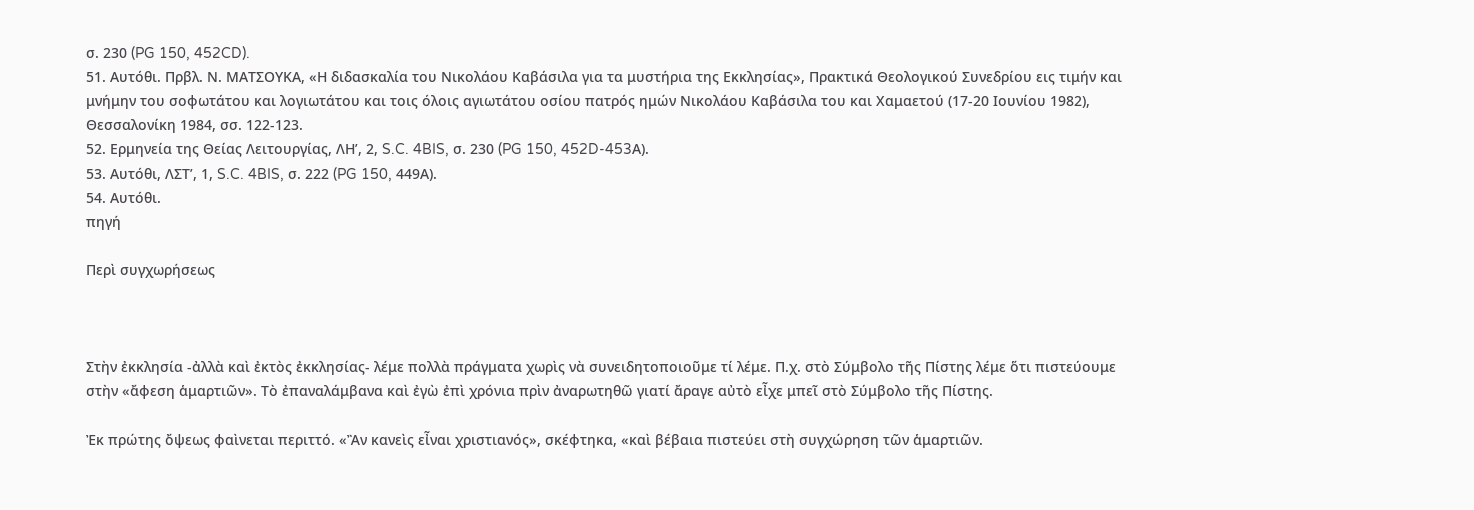σ. 230 (PG 150, 452CD).
51. Αυτόθι. Πρβλ. Ν. ΜΑΤΣΟΥΚΑ, «Η διδασκαλία του Νικολάου Καβάσιλα για τα μυστήρια της Εκκλησίας», Πρακτικά Θεολογικού Συνεδρίου εις τιμήν και μνήμην του σοφωτάτου και λογιωτάτου και τοις όλοις αγιωτάτου οσίου πατρός ημών Νικολάου Καβάσιλα του και Χαμαετού (17-20 Ιουνίου 1982), Θεσσαλονίκη 1984, σσ. 122-123.
52. Ερμηνεία της Θείας Λειτουργίας, ΛΗ’, 2, S.C. 4BIS, σ. 230 (PG 150, 452D-453Α).
53. Αυτόθι, ΛΣΤ’, 1, S.C. 4BIS, σ. 222 (PG 150, 449Α).
54. Αυτόθι.
πηγή

Περὶ συγχωρήσεως



Στὴν ἐκκλησία -ἀλλὰ καὶ ἐκτὸς ἐκκλησίας- λέμε πολλὰ πράγματα χωρὶς νὰ συνειδητοποιοῦμε τί λέμε. Π.χ. στὸ Σύμβολο τῆς Πίστης λέμε ὅτι πιστεύουμε στὴν «ἄφεση ἁμαρτιῶν». Τὸ ἐπαναλάμβανα καὶ ἐγὼ ἐπὶ χρόνια πρὶν ἀναρωτηθῶ γιατί ἄραγε αὐτὸ εἶχε μπεῖ στὸ Σύμβολο τῆς Πίστης.

Ἐκ πρώτης ὄψεως φαὶνεται περιττό. «Ἂν κανεὶς εἶναι χριστιανός», σκέφτηκα, «καὶ βέβαια πιστεύει στὴ συγχώρηση τῶν ἁμαρτιῶν.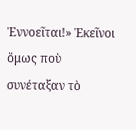Ἐννοεῖται!» Ἐκεῖνοι ὅμως ποὺ συνέταξαν τὸ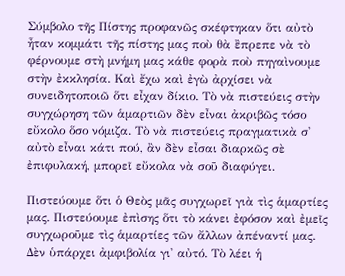Σύμβολο τῆς Πίστης προφανῶς σκέφτηκαν ὅτι αὐτὸ ἦταν κομμάτι τῆς πίστης μας ποὺ θὰ ἒπρεπε νὰ τὸ φέρνουμε στὴ μνήμη μας κάθε φορὰ ποὺ πηγαὶνουμε στὴν ἐκκλησία. Καὶ ἔχω καὶ ἐγὼ ἀρχίσει νὰ συνειδητοποιῶ ὅτι εἶχαν δίκιο. Τὸ νὰ πιστεύεις στὴν συγχώρηση τῶν ἁμαρτιῶν δὲν εἶναι ἀκριβῶς τόσο εὔκολο ὅσο νόμιζα. Τὸ νὰ πιστεύεις πραγματικὰ σ' αὐτὸ εἶναι κάτι πού, ἂν δὲν εἶσαι διαρκῶς σὲ ἐπιφυλακή, μπορεῖ εὔκολα νὰ σοῦ διαφύγει.

Πιστεύουμε ὅτι ὁ Θεὸς μᾶς συγχωρεῖ γιὰ τὶς ἁμαρτίες μας. Πιστεύουμε ἐπὶσης ὅτι τὸ κάνει ἐφόσον καὶ ἐμεῖς συγχωροῦμε τὶς ἁμαρτίες τῶν ἄλλων ἀπέναντί μας. Δὲν ὑπάρχει ἀμφιβολία γι' αὐτό. Τὸ λέει ἡ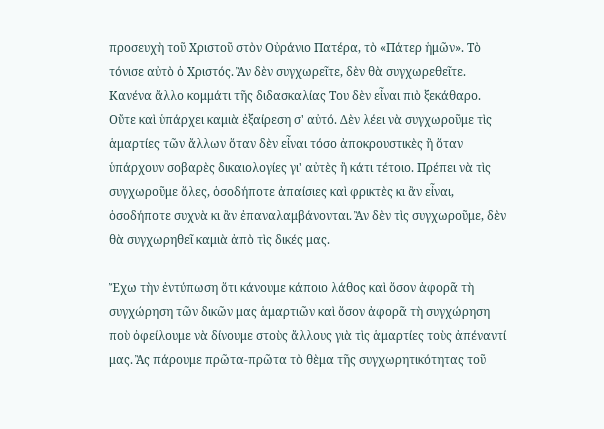προσευχὴ τοῦ Χριστοῦ στὸν Οὐράνιο Πατέρα, τὸ «Πάτερ ἡμῶν». Τὸ τόνισε αὐτὸ ὁ Χριστός. Ἂν δὲν συγχωρεῖτε, δὲν θὰ συγχωρεθεῖτε. Κανένα ἄλλο κομμάτι τῆς διδασκαλίας Του δὲν εἶναι πιὸ ξεκάθαρο. Οὔτε καὶ ὑπάρχει καμιὰ ἐξαίρεση σ' αὐτό. Δὲν λέει νὰ συγχωροῦμε τὶς ἁμαρτίες τῶν ἄλλων ὅταν δὲν εἶναι τόσο ἀποκρουστικὲς ἢ ὅταν ὑπάρχουν σοβαρὲς δικαιολογίες γι' αὐτὲς ἢ κάτι τέτοιο. Πρέπει νὰ τὶς συγχωροῦμε ὅλες, ὁσοδήποτε ἀπαίσιες καὶ φρικτὲς κι ἂν εἶναι, ὁσοδήποτε συχνὰ κι ἂν ἐπαναλαμβάνονται. Ἂν δὲν τὶς συγχωροῦμε, δὲν θὰ συγχωρηθεῖ καμιὰ ἀπὸ τὶς δικές μας.

Ἔχω τὴν ἐντύπωση ὅτι κάνουμε κάποιο λάθος καὶ ὅσον ἀφορᾶ τὴ συγχώρηση τῶν δικῶν μας ἁμαρτιῶν καὶ ὅσον ἀφορᾶ τὴ συγχώρηση ποὺ ὀφείλουμε νὰ δίνουμε στοὺς ἄλλους γιὰ τὶς ἁμαρτίες τοὺς ἀπέναντί μας. Ἂς πάρουμε πρῶτα-πρῶτα τὸ θὲμα τῆς συγχωρητικότητας τοῦ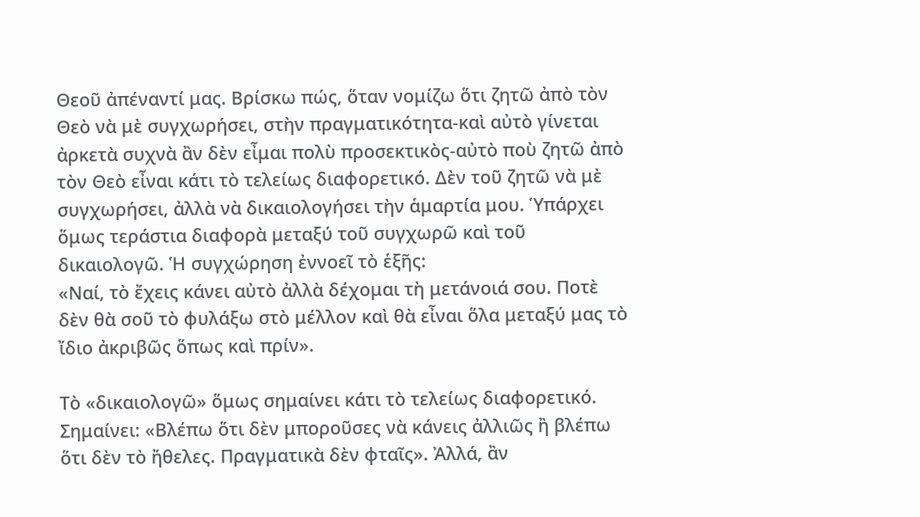Θεοῦ ἀπέναντί μας. Βρίσκω πώς, ὅταν νομίζω ὅτι ζητῶ ἀπὸ τὸν Θεὸ νὰ μὲ συγχωρήσει, στὴν πραγματικότητα-καὶ αὐτὸ γίνεται ἀρκετὰ συχνὰ ἂν δὲν εἶμαι πολὺ προσεκτικὸς-αὐτὸ ποὺ ζητῶ ἀπὸ τὸν Θεὸ εἶναι κάτι τὸ τελείως διαφορετικό. Δὲν τοῦ ζητῶ νὰ μὲ συγχωρήσει, ἀλλὰ νὰ δικαιολογήσει τὴν ἁμαρτία μου. Ὑπάρχει ὅμως τεράστια διαφορὰ μεταξύ τοῦ συγχωρῶ καὶ τοῦ δικαιολογῶ. Ἡ συγχώρηση ἐννοεῖ τὸ ἑξῆς:
«Ναί, τὸ ἔχεις κάνει αὐτὸ ἀλλὰ δέχομαι τὴ μετάνοιά σου. Ποτὲ δὲν θὰ σοῦ τὸ φυλάξω στὸ μέλλον καὶ θὰ εἶναι ὅλα μεταξύ μας τὸ ἴδιο ἀκριβῶς ὅπως καὶ πρίν».

Τὸ «δικαιολογῶ» ὅμως σημαίνει κάτι τὸ τελείως διαφορετικό. Σημαίνει: «Βλέπω ὅτι δὲν μποροῦσες νὰ κάνεις ἀλλιῶς ἢ βλέπω ὅτι δὲν τὸ ἤθελες. Πραγματικὰ δὲν φταῖς». Ἀλλά, ἂν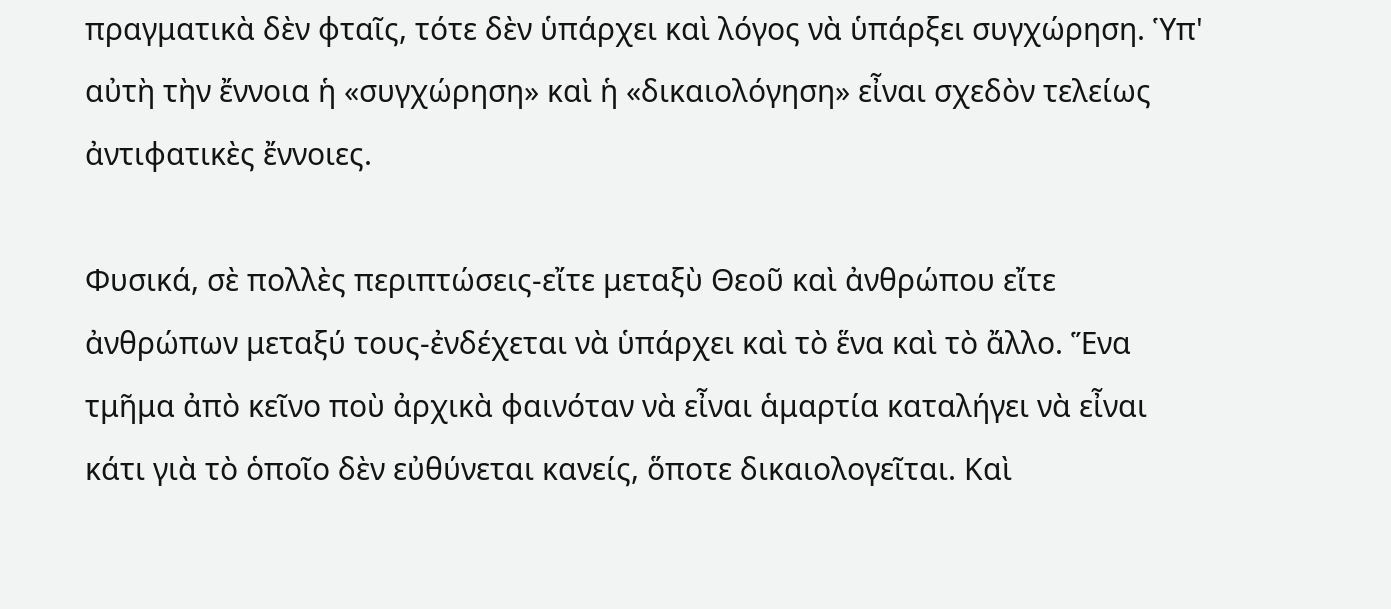πραγματικὰ δὲν φταῖς, τότε δὲν ὑπάρχει καὶ λόγος νὰ ὑπάρξει συγχώρηση. Ὑπ' αὐτὴ τὴν ἔννοια ἡ «συγχώρηση» καὶ ἡ «δικαιολόγηση» εἶναι σχεδὸν τελείως ἀντιφατικὲς ἔννοιες.

Φυσικά, σὲ πολλὲς περιπτώσεις-εἴτε μεταξὺ Θεοῦ καὶ ἀνθρώπου εἴτε ἀνθρώπων μεταξύ τους-ἐνδέχεται νὰ ὑπάρχει καὶ τὸ ἕνα καὶ τὸ ἄλλο. Ἕνα τμῆμα ἀπὸ κεῖνο ποὺ ἀρχικὰ φαινόταν νὰ εἶναι ἁμαρτία καταλήγει νὰ εἶναι κάτι γιὰ τὸ ὁποῖο δὲν εὐθύνεται κανείς, ὅποτε δικαιολογεῖται. Καὶ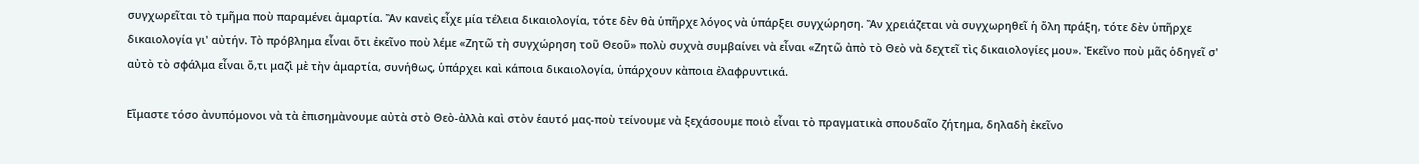συγχωρεῖται τὸ τμῆμα ποὺ παραμένει ἁμαρτία. Ἂν κανεὶς εἶχε μία τέλεια δικαιολογία, τότε δὲν θὰ ὑπῆρχε λόγος νὰ ὑπάρξει συγχώρηση. Ἂν χρειάζεται νὰ συγχωρηθεῖ ἡ ὅλη πράξη, τότε δὲν ὑπῆρχε δικαιολογία γι' αὐτήν. Τὸ πρόβλημα εἶναι ὅτι ἐκεῖνο ποὺ λέμε «Ζητῶ τὴ συγχώρηση τοῦ Θεοῦ» πολὺ συχνὰ συμβαίνει νὰ εἶναι «Ζητῶ ἀπὸ τὸ Θεὸ νὰ δεχτεῖ τὶς δικαιολογίες μου». Ἐκεῖνο ποὺ μᾶς ὁδηγεῖ σ' αὐτὸ τὸ σφάλμα εἶναι ὅ,τι μαζὶ μὲ τὴν ἁμαρτία, συνήθως, ὑπάρχει καὶ κάποια δικαιολογία, ὑπάρχουν κὰποια ἐλαφρυντικά.

Εἴμαστε τόσο ἀνυπόμονοι νὰ τὰ ἐπισημὰνουμε αὐτὰ στὸ Θεὸ-ἀλλὰ καὶ στὸν ἑαυτό μας-ποὺ τείνουμε νὰ ξεχάσουμε ποιὸ εἶναι τὸ πραγματικὰ σπουδαῖο ζήτημα, δηλαδὴ ἐκεῖνο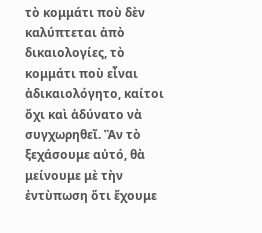τὸ κομμάτι ποὺ δὲν καλύπτεται ἀπὸ δικαιολογίες, τὸ κομμάτι ποὺ εἶναι ἀδικαιολόγητο, καίτοι ὄχι καὶ ἀδύνατο νὰ συγχωρηθεῖ. Ἂν τὸ ξεχάσουμε αὐτό, θὰ μείνουμε μὲ τὴν ἐντὺπωση ὅτι ἔχουμε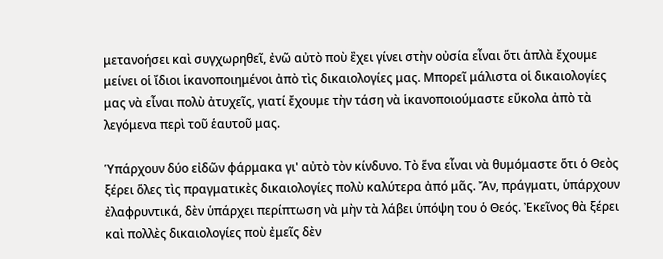μετανοήσει καὶ συγχωρηθεῖ, ἐνῶ αὐτὸ ποὺ ἒχει γίνει στὴν οὐσία εἶναι ὅτι ἁπλὰ ἔχουμε μείνει οἱ ἴδιοι ἱκανοποιημένοι ἀπὸ τὶς δικαιολογίες μας. Μπορεῖ μάλιστα οἱ δικαιολογίες μας νὰ εἶναι πολὺ ἀτυχεῖς, γιατί ἔχουμε τὴν τάση νὰ ἱκανοποιούμαστε εὔκολα ἀπὸ τὰ λεγόμενα περὶ τοῦ ἑαυτοῦ μας.

Ὑπάρχουν δύο εἰδῶν φάρμακα γι' αὐτὸ τὸν κίνδυνο. Τὸ ἕνα εἶναι νὰ θυμόμαστε ὅτι ὁ Θεὸς ξέρει ὅλες τὶς πραγματικὲς δικαιολογίες πολὺ καλύτερα ἀπό μᾶς. Ἄν, πράγματι, ὑπάρχουν ἐλαφρυντικά, δὲν ὑπάρχει περίπτωση νὰ μὴν τὰ λάβει ὑπόψη του ὁ Θεός. Ἐκεῖνος θὰ ξέρει καὶ πολλὲς δικαιολογίες ποὺ ἐμεῖς δὲν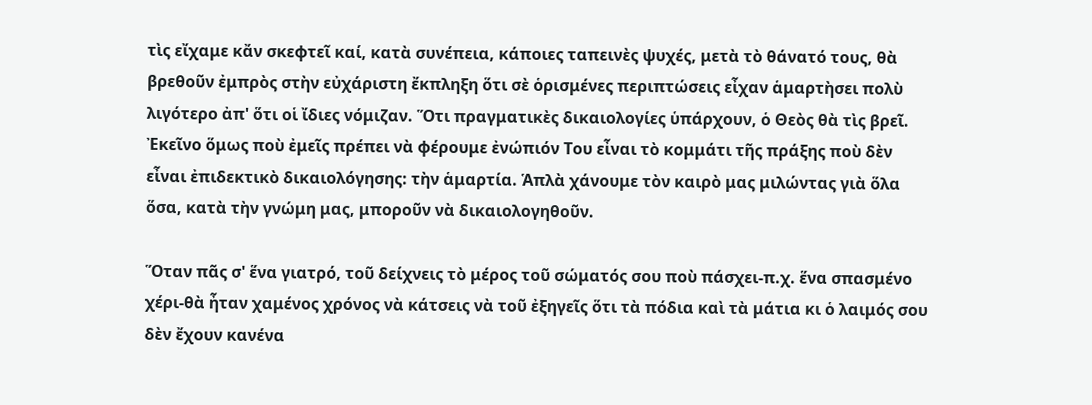τὶς εἴχαμε κἄν σκεφτεῖ καί, κατὰ συνέπεια, κάποιες ταπεινὲς ψυχές, μετὰ τὸ θάνατό τους, θὰ βρεθοῦν ἐμπρὸς στὴν εὐχάριστη ἔκπληξη ὅτι σὲ ὁρισμένες περιπτώσεις εἶχαν ἁμαρτὴσει πολὺ λιγότερο ἀπ' ὅτι οἱ ἴδιες νόμιζαν. Ὅτι πραγματικὲς δικαιολογίες ὑπάρχουν, ὁ Θεὸς θὰ τὶς βρεῖ. Ἐκεῖνο ὅμως ποὺ ἐμεῖς πρέπει νὰ φέρουμε ἐνώπιόν Του εἶναι τὸ κομμάτι τῆς πράξης ποὺ δὲν εἶναι ἐπιδεκτικὸ δικαιολόγησης: τὴν ἁμαρτία. Ἁπλὰ χάνουμε τὸν καιρὸ μας μιλώντας γιὰ ὅλα ὅσα, κατὰ τὴν γνώμη μας, μποροῦν νὰ δικαιολογηθοῦν.

Ὅταν πᾶς σ' ἕνα γιατρό, τοῦ δείχνεις τὸ μέρος τοῦ σώματός σου ποὺ πάσχει-π.χ. ἕνα σπασμένο χέρι-θὰ ἦταν χαμένος χρόνος νὰ κάτσεις νὰ τοῦ ἐξηγεῖς ὅτι τὰ πόδια καὶ τὰ μάτια κι ὁ λαιμός σου δὲν ἔχουν κανένα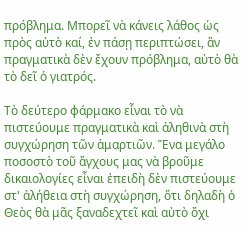πρόβλημα. Μπορεῖ νὰ κάνεις λάθος ὡς πρὸς αὐτὸ καί, ἐν πάσῃ περιπτώσει, ἂν πραγματικὰ δὲν ἔχουν πρόβλημα, αὐτὸ θὰ τὸ δεῖ ὁ γιατρός.

Τὸ δεύτερο φάρμακο εἶναι τὸ νὰ πιστεύουμε πραγματικὰ καὶ ἀληθινὰ στὴ συγχώρηση τῶν ἁμαρτιῶν. Ἕνα μεγάλο ποσοστὸ τοῦ ἄγχους μας νὰ βροῦμε δικαιολογίες εἶναι ἐπειδὴ δὲν πιστεύουμε στ' ἀλήθεια στὴ συγχώρηση, ὅτι δηλαδὴ ὁ Θεὸς θὰ μᾶς ξαναδεχτεῖ καὶ αὐτὸ ὄχι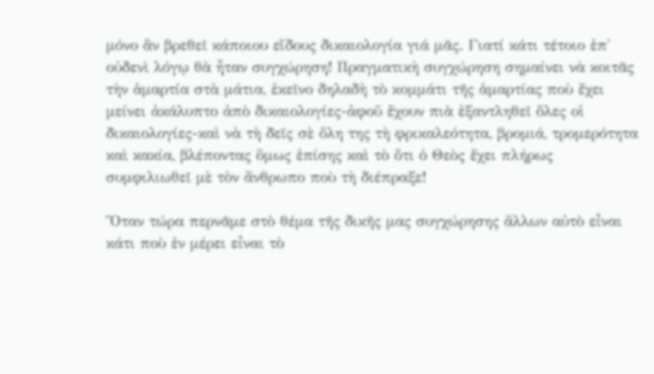μόνο ἂν βρεθεῖ κάποιου εἴδους δικαιολογία γιά μᾶς. Γιατί κάτι τέτοιο ἐπ' οὐδενὶ λόγῳ θὰ ἦταν συγχώρηση! Πραγματικὴ συγχώρηση σημαίνει νὰ κοιτᾶς τὴν ἁμαρτία στὰ μάτια, ἐκεῖνο δηλαδὴ τὸ κομμάτι τῆς ἁμαρτίας ποὺ ἔχει μείνει ἀκάλυπτο ἀπὸ δικαιολογίες-ἀφοῦ ἔχουν πιὰ ἐξαντληθεῖ ὅλες οἱ δικαιολογίες-καὶ νὰ τὴ δεῖς σὲ ὅλη της τὴ φρικαλεότητα, βρομιά, τρομερότητα καὶ κακία, βλέποντας ὃμως ἐπίσης καὶ τὸ ὅτι ὁ Θεὸς ἔχει πλήρως συμφιλιωθεῖ μὲ τὸν ἄνθρωπο ποὺ τὴ διέπραξε!

Ὅταν τώρα περνᾶμε στὸ θέμα τῆς δικῆς μας συγχώρησης ἄλλων αὐτὸ εἶναι κάτι ποὺ ἐν μέρει εἶναι τὸ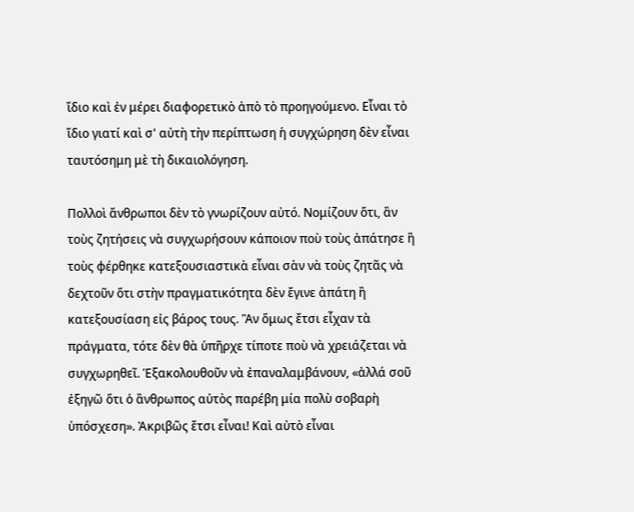ἴδιο καὶ ἐν μέρει διαφορετικὸ ἀπὸ τὸ προηγούμενο. Εἶναι τὸ ἴδιο γιατί καὶ σ' αὐτὴ τὴν περίπτωση ἡ συγχώρηση δὲν εἶναι ταυτόσημη μὲ τὴ δικαιολόγηση.

Πολλοὶ ἄνθρωποι δὲν τὸ γνωρίζουν αὐτό. Νομίζουν ὅτι, ἂν τοὺς ζητήσεις νὰ συγχωρήσουν κάποιον ποὺ τοὺς ἀπάτησε ἢ τοὺς φέρθηκε κατεξουσιαστικὰ εἶναι σὰν νὰ τοὺς ζητᾶς νὰ δεχτοῦν ὅτι στὴν πραγματικότητα δὲν ἔγινε ἀπάτη ἢ κατεξουσίαση εἰς βάρος τους. Ἂν ὅμως ἔτσι εἶχαν τὰ πράγματα, τότε δὲν θὰ ὑπῆρχε τίποτε ποὺ νὰ χρειάζεται νὰ συγχωρηθεῖ. Ἑξακολουθοῦν νὰ ἐπαναλαμβάνουν, «ἀλλά σοῦ ἐξηγῶ ὅτι ὁ ἂνθρωπος αὐτὸς παρέβη μία πολὺ σοβαρὴ ὑπόσχεση». Ἀκριβῶς ἔτσι εἶναι! Καὶ αὐτὸ εἶναι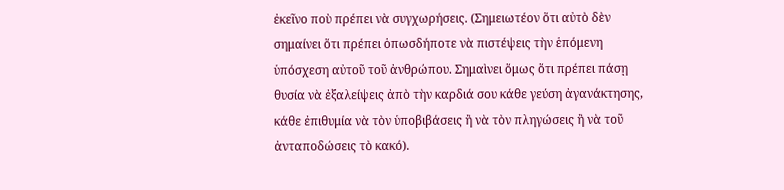ἐκεῖνο ποὺ πρέπει νὰ συγχωρήσεις. (Σημειωτέον ὅτι αὐτὸ δὲν σημαίνει ὅτι πρέπει ὁπωσδήποτε νὰ πιστέψεις τὴν ἑπόμενη ὑπόσχεση αὐτοῦ τοῦ ἀνθρώπου. Σημαὶνει ὅμως ὅτι πρέπει πάσῃ θυσία νὰ ἐξαλείψεις ἀπὸ τὴν καρδιά σου κάθε γεύση ἀγανάκτησης, κάθε ἐπιθυμία νὰ τὸν ὑποβιβάσεις ἢ νὰ τὸν πληγώσεις ἢ νὰ τοῦ ἀνταποδώσεις τὸ κακό).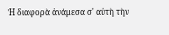Ἡ διαφορὰ ἀνάμεσα σ' αὐτὴ τὴν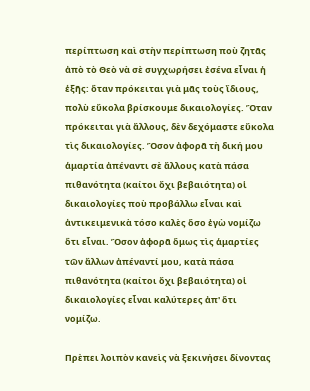περίπτωση καὶ στὴν περίπτωση ποὺ ζητᾶς ἀπὸ τὸ Θεὸ νὰ σὲ συγχωρήσει ἐσένα εἶναι ἡ ἑξῆς: ὅταν πρόκειται γιὰ μᾶς τοὺς ἴδιους, πολὺ εὔκολα βρίσκουμε δικαιολογίες. Ὅταν πρόκειται γιὰ ἄλλους, δὲν δεχόμαστε εὔκολα τὶς δικαιολογίες. Ὅσον ἀφορᾶ τὴ δική μου ἁμαρτία ἀπέναντι σὲ ἄλλους κατὰ πάσα πιθανότητα (καίτοι ὄχι βεβαιότητα) οἱ δικαιολογίες ποὺ προβάλλω εἶναι καὶ ἀντικειμενικὰ τόσο καλὲς ὅσο ἐγὼ νομίζω ὅτι εἶναι. Ὅσον ἀφορᾶ ὅμως τὶς ἁμαρτίες τῶν ἄλλων ἀπέναντί μου, κατὰ πάσα πιθανότητα (καίτοι ὄχι βεβαιότητα) οἱ δικαιολογίες εἶναι καλύτερες ἀπ' ὅτι νομίζω.

Πρὲπει λοιπὸν κανεὶς νὰ ξεκινήσει δίνοντας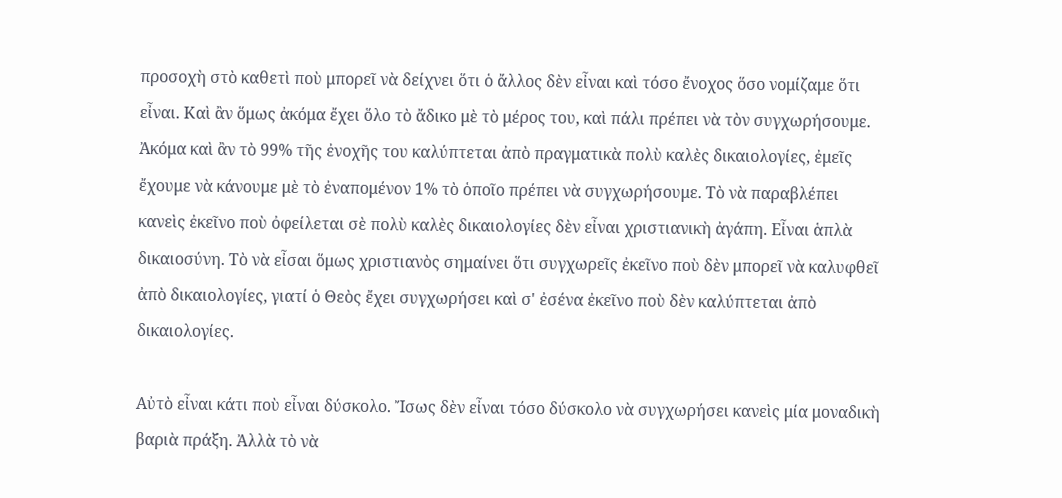προσοχὴ στὸ καθετὶ ποὺ μπορεῖ νὰ δείχνει ὅτι ὁ ἄλλος δὲν εἶναι καὶ τόσο ἔνοχος ὅσο νομίζαμε ὅτι εἶναι. Καὶ ἂν ὅμως ἀκόμα ἔχει ὅλο τὸ ἄδικο μὲ τὸ μέρος του, καὶ πάλι πρέπει νὰ τὸν συγχωρήσουμε. Ἀκόμα καὶ ἂν τὸ 99% τῆς ἐνοχῆς του καλύπτεται ἀπὸ πραγματικὰ πολὺ καλὲς δικαιολογίες, ἐμεῖς ἔχουμε νὰ κάνουμε μὲ τὸ ἐναπομένον 1% τὸ ὁποῖο πρέπει νὰ συγχωρήσουμε. Τὸ νὰ παραβλέπει κανεὶς ἐκεῖνο ποὺ ὀφείλεται σὲ πολὺ καλὲς δικαιολογίες δὲν εἶναι χριστιανικὴ ἀγάπη. Εἶναι ἁπλὰ δικαιοσύνη. Τὸ νὰ εἶσαι ὅμως χριστιανὸς σημαίνει ὅτι συγχωρεῖς ἐκεῖνο ποὺ δὲν μπορεῖ νὰ καλυφθεῖ ἀπὸ δικαιολογίες, γιατί ὁ Θεὸς ἔχει συγχωρήσει καὶ σ' ἐσένα ἐκεῖνο ποὺ δὲν καλύπτεται ἀπὸ δικαιολογίες.

Αὐτὸ εἶναι κάτι ποὺ εἶναι δύσκολο. Ἴσως δὲν εἶναι τόσο δύσκολο νὰ συγχωρήσει κανεὶς μία μοναδικὴ βαριὰ πράξη. Ἀλλὰ τὸ νὰ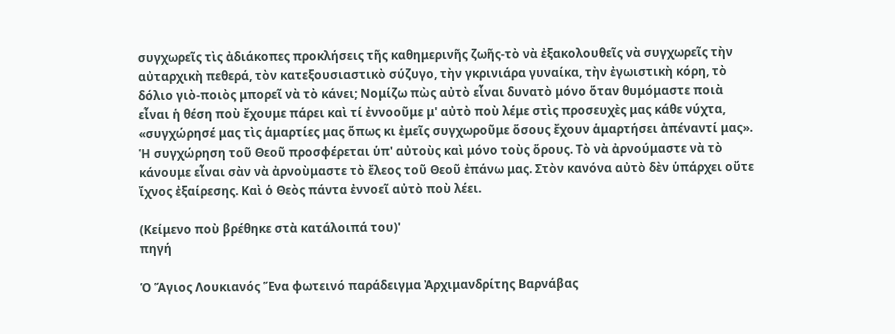συγχωρεῖς τὶς ἀδιάκοπες προκλήσεις τῆς καθημερινῆς ζωῆς-τὸ νὰ ἐξακολουθεῖς νὰ συγχωρεῖς τὴν αὐταρχικὴ πεθερά, τὸν κατεξουσιαστικὸ σύζυγο, τὴν γκρινιάρα γυναίκα, τὴν ἐγωιστικὴ κόρη, τὸ δόλιο γιὸ-ποιὸς μπορεῖ νὰ τὸ κάνει; Νομίζω πὼς αὐτὸ εἶναι δυνατὸ μόνο ὅταν θυμόμαστε ποιὰ εἶναι ἡ θέση ποὺ ἔχουμε πάρει καὶ τί ἐννοοῦμε μ' αὐτὸ ποὺ λέμε στὶς προσευχὲς μας κάθε νύχτα, «συγχώρησέ μας τὶς ἁμαρτίες μας ὅπως κι ἐμεῖς συγχωροῦμε ὅσους ἔχουν ἁμαρτήσει ἀπέναντί μας». Ἡ συγχώρηση τοῦ Θεοῦ προσφέρεται ὑπ' αὐτοὺς καὶ μόνο τοὺς ὅρους. Τὸ νὰ ἀρνούμαστε νὰ τὸ κάνουμε εἶναι σὰν νὰ ἀρνοὺμαστε τὸ ἔλεος τοῦ Θεοῦ ἐπάνω μας. Στὸν κανόνα αὐτὸ δὲν ὑπάρχει οὔτε ἴχνος ἐξαίρεσης. Καὶ ὁ Θεὸς πάντα ἐννοεῖ αὐτὸ ποὺ λέει.

(Κείμενο ποὺ βρέθηκε στὰ κατάλοιπά του)'
πηγή

Ὁ Ἅγιος Λουκιανός Ἕνα φωτεινό παράδειγμα Ἀρχιμανδρίτης Βαρνάβας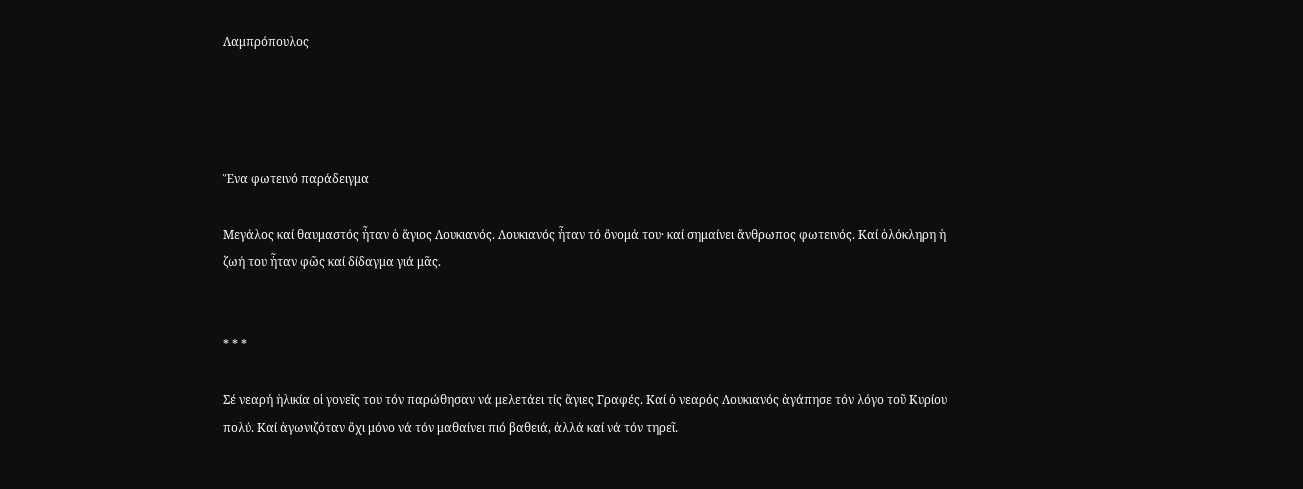Λαμπρόπουλος




Ἕνα φωτεινό παράδειγμα

Μεγάλος καί θαυμαστός ἦταν ὁ ἅγιος Λουκιανός. Λουκιανός ἦταν τό ὄνομά του· καί σημαίνει ἄνθρωπος φωτεινός. Καί ὁλόκληρη ἡ ζωή του ἦταν φῶς καί δίδαγμα γιά μᾶς.


* * *

Σέ νεαρή ἡλικία οἱ γονεῖς του τόν παρώθησαν νά μελετάει τίς ἅγιες Γραφές. Καί ὁ νεαρός Λουκιανός ἀγάπησε τόν λόγο τοῦ Κυρίου πολύ. Καί ἀγωνιζόταν ὄχι μόνο νά τόν μαθαίνει πιό βαθειά, ἀλλά καί νά τόν τηρεῖ.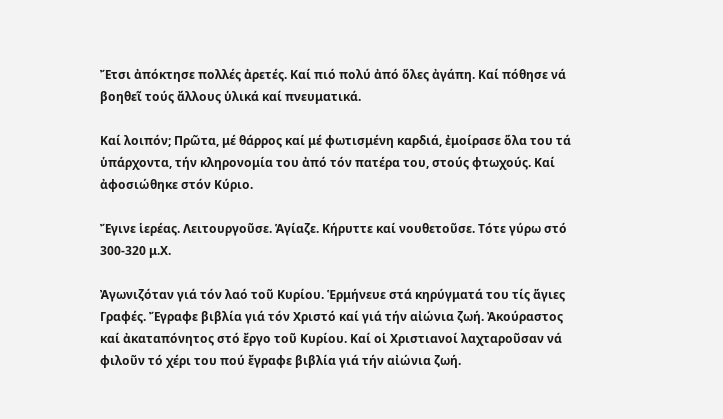Ἔτσι ἀπόκτησε πολλές ἀρετές. Καί πιό πολύ ἀπό ὅλες ἀγάπη. Καί πόθησε νά βοηθεῖ τούς ἄλλους ὑλικά καί πνευματικά.

Καί λοιπόν; Πρῶτα, μέ θάρρος καί μέ φωτισμένη καρδιά, ἐμοίρασε ὅλα του τά ὑπάρχοντα, τήν κληρονομία του ἀπό τόν πατέρα του, στούς φτωχούς. Καί ἀφοσιώθηκε στόν Κύριο.

Ἔγινε ἱερέας. Λειτουργοῦσε. Ἁγίαζε. Κήρυττε καί νουθετοῦσε. Τότε γύρω στό 300‐320 μ.Χ.

Ἀγωνιζόταν γιά τόν λαό τοῦ Κυρίου. Ἑρμήνευε στά κηρύγματά του τίς ἅγιες Γραφές. Ἔγραφε βιβλία γιά τόν Χριστό καί γιά τήν αἰώνια ζωή. Ἀκούραστος καί ἀκαταπόνητος στό ἔργο τοῦ Κυρίου. Καί οἱ Χριστιανοί λαχταροῦσαν νά φιλοῦν τό χέρι του πού ἔγραφε βιβλία γιά τήν αἰώνια ζωή.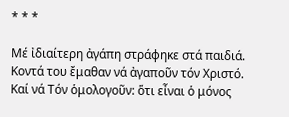* * *

Μέ ἰδιαίτερη ἀγάπη στράφηκε στά παιδιά. Κοντά του ἔμαθαν νά ἀγαποῦν τόν Χριστό. Καί νά Τόν ὁμολογοῦν: ὅτι εἶναι ὁ μόνος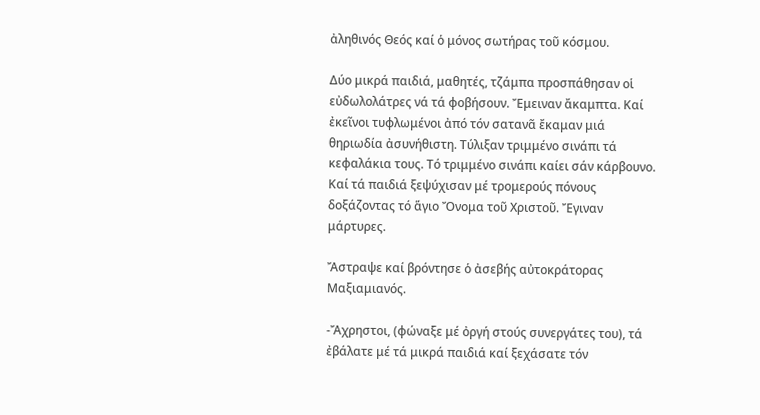ἀληθινός Θεός καί ὁ μόνος σωτήρας τοῦ κόσμου.

Δύο μικρά παιδιά, μαθητές, τζάμπα προσπάθησαν οἱ εὐδωλολάτρες νά τά φοβήσουν. Ἔμειναν ἄκαμπτα. Καί ἐκεῖνοι τυφλωμένοι ἀπό τόν σατανᾶ ἔκαμαν μιά θηριωδία ἀσυνήθιστη. Τύλιξαν τριμμένο σινάπι τά κεφαλάκια τους. Τό τριμμένο σινάπι καίει σάν κάρβουνο. Καί τά παιδιά ξεψύχισαν μέ τρομερούς πόνους δοξάζοντας τό ἅγιο Ὄνομα τοῦ Χριστοῦ. Ἔγιναν μάρτυρες.

Ἄστραψε καί βρόντησε ὁ ἀσεβής αὐτοκράτορας Μαξιαμιανός.

‐Ἄχρηστοι, (φώναξε μέ ὀργή στούς συνεργάτες του), τά ἐβάλατε μέ τά μικρά παιδιά καί ξεχάσατε τόν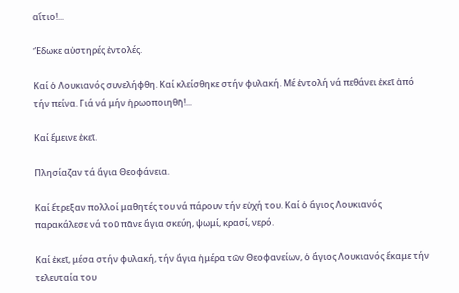αἴτιο!...

Ἔδωκε αὐστηρές ἐντολές.

Καί ὁ Λουκιανός συνελήφθη. Καί κλείσθηκε στήν φυλακή. Μέ ἐντολή νά πεθάνει ἐκεῖ ἀπό τήν πείνα. Γιά νά μήν ἡρωοποιηθῆ!...

Καί ἔμεινε ἐκεῖ.

Πλησίαζαν τά ἅγια Θεοφάνεια.

Καί ἔτρεξαν πολλοί μαθητές του νά πάρουν τήν εὐχή του. Καί ὁ ἅγιος Λουκιανός παρακάλεσε νά τοῦ πᾶνε ἅγια σκεύη, ψωμί, κρασί, νερό.

Καί ἐκεῖ, μέσα στήν φυλακή, τήν ἅγια ἡμέρα τῶν Θεοφανείων, ὁ ἅγιος Λουκιανός ἔκαμε τήν τελευταία του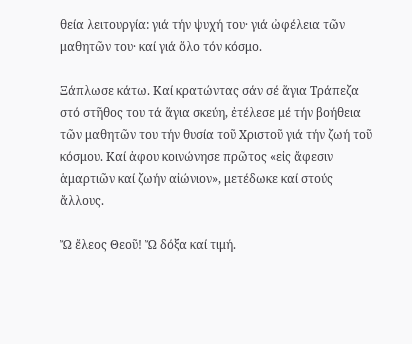θεία λειτουργία: γιά τήν ψυχή του· γιά ὠφέλεια τῶν μαθητῶν του· καί γιά ὅλο τόν κόσμο.

Ξάπλωσε κάτω. Καί κρατώντας σάν σέ ἅγια Τράπεζα στό στῆθος του τά ἅγια σκεύη, ἐτέλεσε μέ τήν βοήθεια τῶν μαθητῶν του τήν θυσία τοῦ Χριστοῦ γιά τήν ζωή τοῦ κόσμου. Καί ἀφου κοινώνησε πρῶτος «εἰς ἄφεσιν ἁμαρτιῶν καί ζωήν αἰώνιον», μετέδωκε καί στούς ἄλλους.

Ὤ ἔλεος Θεοῦ! Ὤ δόξα καί τιμή.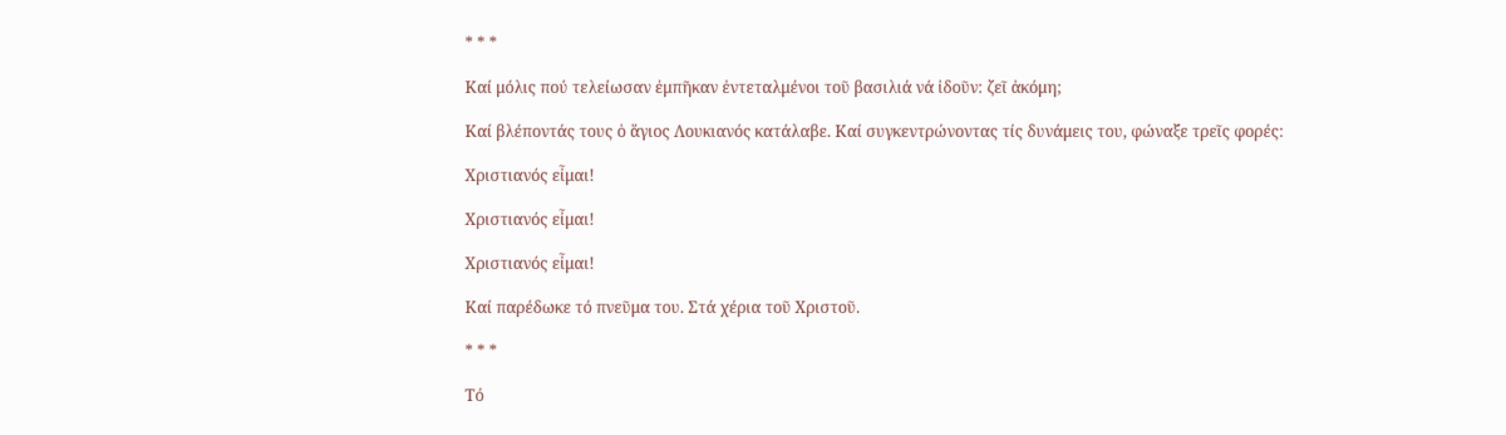* * *

Καί μόλις πού τελείωσαν ἐμπῆκαν ἐντεταλμένοι τοῦ βασιλιά νά ἰδοῦν: ζεῖ ἀκόμη;

Καί βλέποντάς τους ὁ ἅγιος Λουκιανός κατάλαβε. Καί συγκεντρώνοντας τίς δυνάμεις του, φώναξε τρεῖς φορές:

Χριστιανός εἶμαι!

Χριστιανός εἶμαι!

Χριστιανός εἶμαι!

Καί παρέδωκε τό πνεῦμα του. Στά χέρια τοῦ Χριστοῦ.

* * *

Τό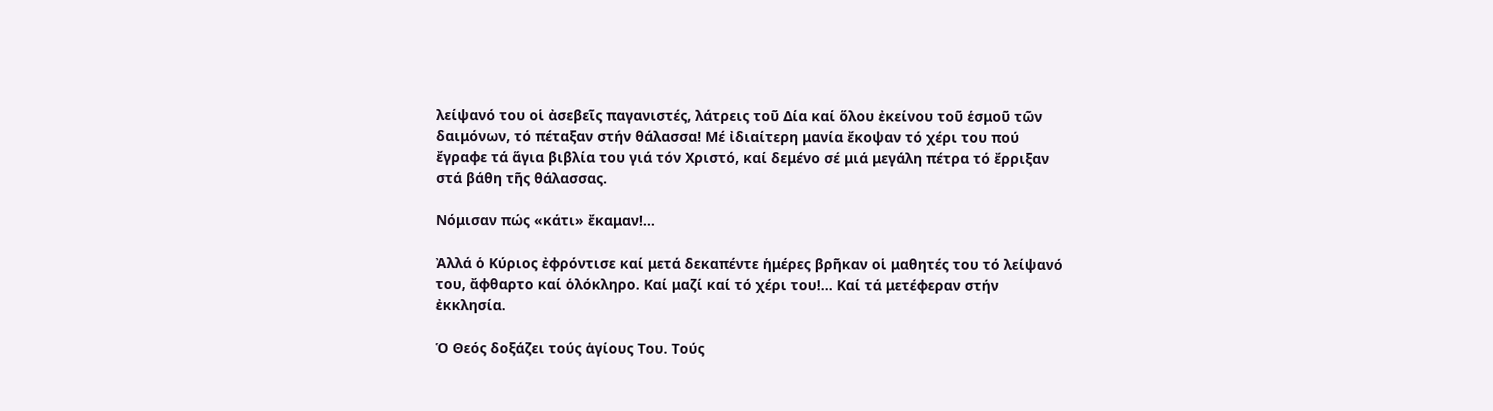λείψανό του οἱ ἀσεβεῖς παγανιστές, λάτρεις τοῦ Δία καί ὅλου ἐκείνου τοῦ ἑσμοῦ τῶν δαιμόνων, τό πέταξαν στήν θάλασσα! Μέ ἰδιαίτερη μανία ἔκοψαν τό χέρι του πού ἔγραφε τά ἅγια βιβλία του γιά τόν Χριστό, καί δεμένο σέ μιά μεγάλη πέτρα τό ἔρριξαν στά βάθη τῆς θάλασσας.

Νόμισαν πώς «κάτι» ἔκαμαν!...

Ἀλλά ὁ Κύριος ἐφρόντισε καί μετά δεκαπέντε ἡμέρες βρῆκαν οἱ μαθητές του τό λείψανό του, ἄφθαρτο καί ὁλόκληρο. Καί μαζί καί τό χέρι του!... Καί τά μετέφεραν στήν ἐκκλησία.

Ὁ Θεός δοξάζει τούς ἁγίους Του. Τούς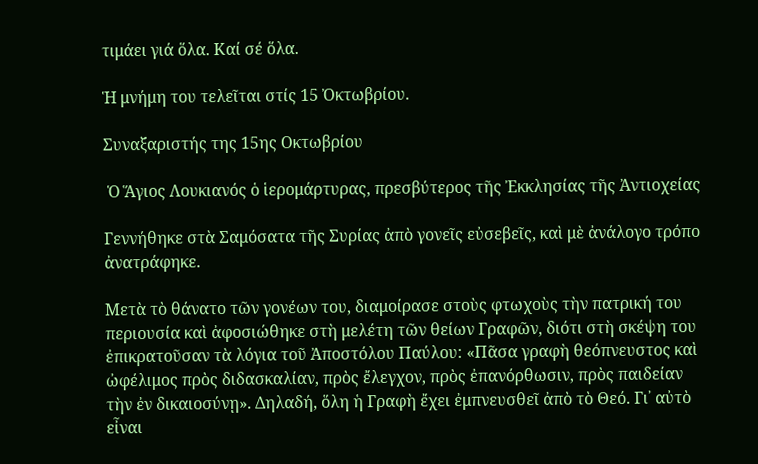τιμάει γιά ὅλα. Καί σέ ὅλα.

Ἡ μνήμη του τελεῖται στίς 15 Ὀκτωβρίου.

Συναξαριστής της 15ης Οκτωβρίου

 Ὁ Ἅγιος Λουκιανός ὁ ἱερομάρτυρας, πρεσβύτερος τῆς Ἐκκλησίας τῆς Ἀντιοχείας

Γεννήθηκε στὰ Σαμόσατα τῆς Συρίας ἀπὸ γονεῖς εὐσεβεῖς, καὶ μὲ ἀνάλογο τρόπο ἀνατράφηκε.

Μετὰ τὸ θάνατο τῶν γονέων του, διαμοίρασε στοὺς φτωχοὺς τὴν πατρική του περιουσία καὶ ἀφοσιώθηκε στὴ μελέτη τῶν θείων Γραφῶν, διότι στὴ σκέψη του ἐπικρατοῦσαν τὰ λόγια τοῦ Ἀποστόλου Παύλου: «Πᾶσα γραφὴ θεόπνευστος καὶ ὠφέλιμος πρὸς διδασκαλίαν, πρὸς ἔλεγχον, πρὸς ἐπανόρθωσιν, πρὸς παιδείαν τὴν ἐν δικαιοσύνῃ». Δηλαδή, ὅλη ἡ Γραφὴ ἔχει ἐμπνευσθεῖ ἀπὸ τὸ Θεό. Γι᾿ αὐτὸ εἶναι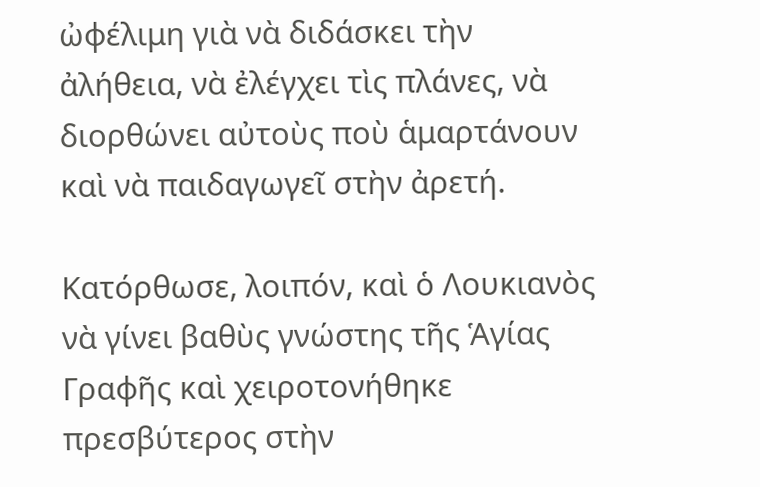ὠφέλιμη γιὰ νὰ διδάσκει τὴν ἀλήθεια, νὰ ἐλέγχει τὶς πλάνες, νὰ διορθώνει αὐτοὺς ποὺ ἁμαρτάνουν καὶ νὰ παιδαγωγεῖ στὴν ἀρετή.

Κατόρθωσε, λοιπόν, καὶ ὁ Λουκιανὸς νὰ γίνει βαθὺς γνώστης τῆς Ἁγίας Γραφῆς καὶ χειροτονήθηκε πρεσβύτερος στὴν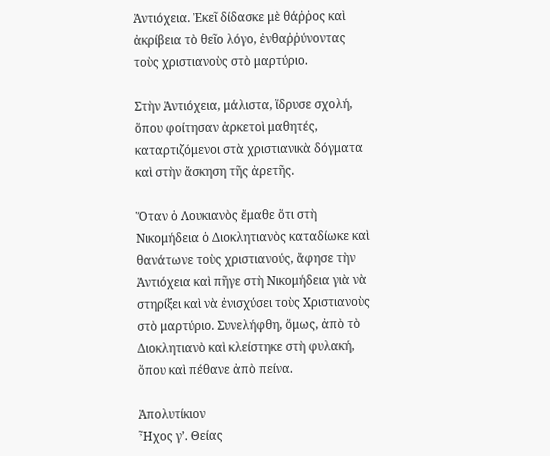Ἀντιόχεια. Ἐκεῖ δίδασκε μὲ θάῤῥος καὶ ἀκρίβεια τὸ θεῖο λόγο, ἐνθαῤῥύνοντας τοὺς χριστιανοὺς στὸ μαρτύριο.

Στὴν Ἀντιόχεια, μάλιστα, ἵδρυσε σχολή, ὅπου φοίτησαν ἀρκετοὶ μαθητές, καταρτιζόμενοι στὰ χριστιανικὰ δόγματα καὶ στὴν ἄσκηση τῆς ἀρετῆς.

Ὅταν ὁ Λουκιανὸς ἔμαθε ὅτι στὴ Νικομήδεια ὁ Διοκλητιανὸς καταδίωκε καὶ θανάτωνε τοὺς χριστιανούς, ἄφησε τὴν Ἀντιόχεια καὶ πῆγε στὴ Νικομήδεια γιὰ νὰ στηρίξει καὶ νὰ ἐνισχύσει τοὺς Χριστιανοὺς στὸ μαρτύριο. Συνελήφθη, ὅμως, ἀπὸ τὸ Διοκλητιανὸ καὶ κλείστηκε στὴ φυλακή, ὅπου καὶ πέθανε ἀπὸ πείνα.

Ἀπολυτίκιον
Ἦχος γ’. Θείας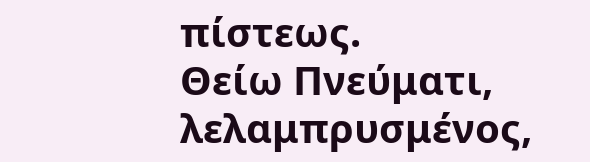πίστεως.
Θείω Πνεύματι, λελαμπρυσμένος,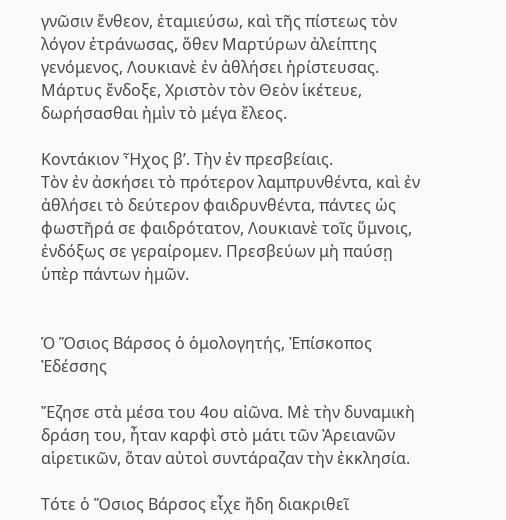γνῶσιν ἔνθεον, ἐταμιεύσω, καὶ τῆς πίστεως τὸν λόγον ἐτράνωσας, ὅθεν Μαρτύρων ἀλείπτης γενόμενος, Λουκιανὲ ἐν ἀθλήσει ἠρίστευσας. Μάρτυς ἔνδοξε, Χριστὸν τὸν Θεὸν ἱκέτευε, δωρήσασθαι ἠμὶν τὸ μέγα ἔλεος.

Κοντάκιον Ἦχος β’. Τὴν ἐv πρεσβείαις.
Τὸv ἐν ἀσκήσει τὸ πρότεροv λαμπρυνθέντα, καὶ ἐν ἀθλήσει τὸ δεύτερον φαιδρυvθέντα, πάντες ὡς φωστῆρά σε φαιδρότατον, Λουκιανὲ τοῖς ὕμvοις, ἐνδόξως σε γεραίρομεν. Πρεσβεύων μὴ παύσῃ ὑπὲρ πάντων ἠμῶv.


Ὁ Ὅσιος Βάρσος ὁ ὁμολογητής, Ἐπίσκοπος Ἐδέσσης

Ἔζησε στὰ μέσα του 4ου αἰῶνα. Μὲ τὴν δυναμικὴ δράση του, ἦταν καρφὶ στὸ μάτι τῶν Ἀρειανῶν αἱρετικῶν, ὅταν αὐτοὶ συντάραζαν τὴν ἐκκλησία.

Τότε ὁ Ὅσιος Βάρσος εἶχε ἤδη διακριθεῖ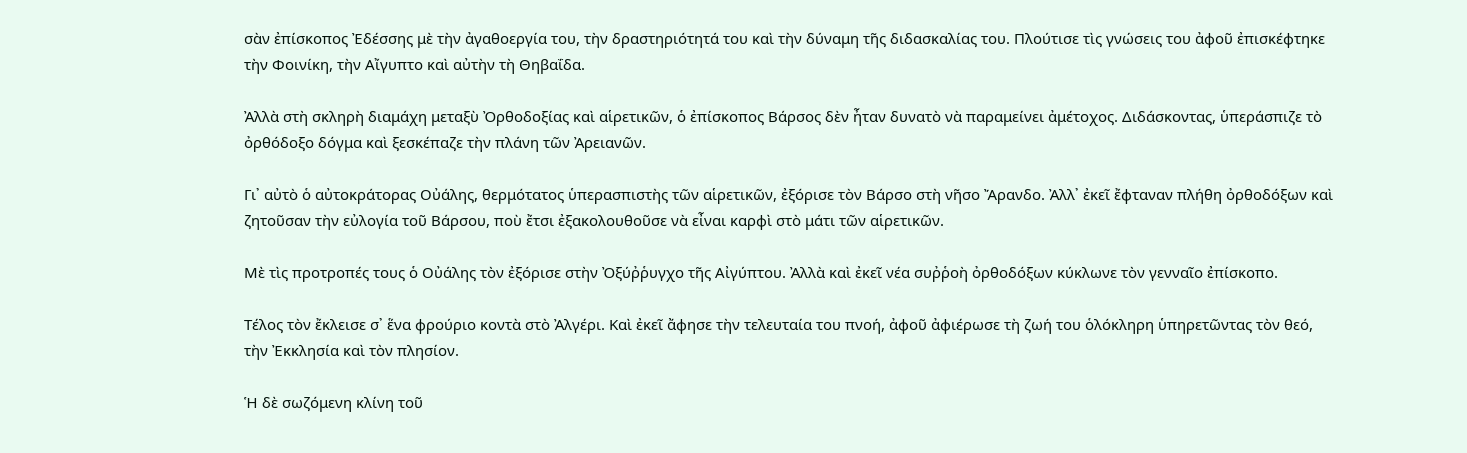σὰν ἐπίσκοπος Ἐδέσσης μὲ τὴν ἀγαθοεργία του, τὴν δραστηριότητά του καὶ τὴν δύναμη τῆς διδασκαλίας του. Πλούτισε τὶς γνώσεις του ἀφοῦ ἐπισκέφτηκε τὴν Φοινίκη, τὴν Αἴγυπτο καὶ αὐτὴν τὴ Θηβαΐδα.

Ἀλλὰ στὴ σκληρὴ διαμάχη μεταξὺ Ὀρθοδοξίας καὶ αἱρετικῶν, ὁ ἐπίσκοπος Βάρσος δὲν ἦταν δυνατὸ νὰ παραμείνει ἀμέτοχος. Διδάσκοντας, ὑπεράσπιζε τὸ ὀρθόδοξο δόγμα καὶ ξεσκέπαζε τὴν πλάνη τῶν Ἀρειανῶν.

Γι᾿ αὐτὸ ὁ αὐτοκράτορας Οὐάλης, θερμότατος ὑπερασπιστὴς τῶν αἱρετικῶν, ἐξόρισε τὸν Βάρσο στὴ νῆσο Ἄρανδο. Ἀλλ᾿ ἐκεῖ ἔφταναν πλήθη ὀρθοδόξων καὶ ζητοῦσαν τὴν εὐλογία τοῦ Βάρσου, ποὺ ἔτσι ἐξακολουθοῦσε νὰ εἶναι καρφὶ στὸ μάτι τῶν αἱρετικῶν.

Μὲ τὶς προτροπές τους ὁ Οὐάλης τὸν ἐξόρισε στὴν Ὀξύῤῥυγχο τῆς Αἰγύπτου. Ἀλλὰ καὶ ἐκεῖ νέα συῤῥοὴ ὀρθοδόξων κύκλωνε τὸν γενναῖο ἐπίσκοπο.

Τέλος τὸν ἔκλεισε σ᾿ ἕνα φρούριο κοντὰ στὸ Ἀλγέρι. Καὶ ἐκεῖ ἄφησε τὴν τελευταία του πνοή, ἀφοῦ ἀφιέρωσε τὴ ζωή του ὁλόκληρη ὑπηρετῶντας τὸν θεό, τὴν Ἐκκλησία καὶ τὸν πλησίον.

Ἡ δὲ σωζόμενη κλίνη τοῦ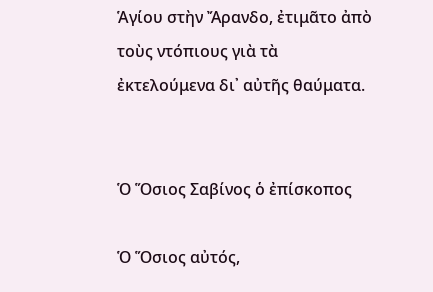Ἁγίου στὴν Ἄρανδο, ἐτιμᾶτο ἀπὸ τοὺς ντόπιους γιὰ τὰ ἐκτελούμενα δι᾿ αὐτῆς θαύματα.


Ὁ Ὅσιος Σαβίνος ὁ ἐπίσκοπος

Ὁ Ὅσιος αὐτός,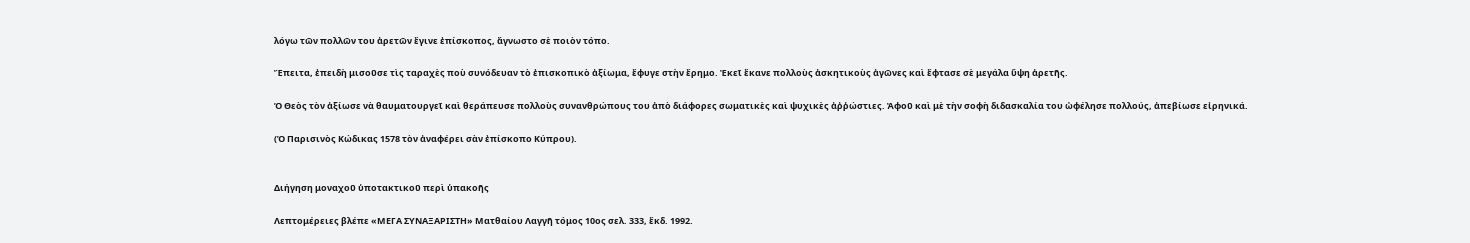λόγω τῶν πολλῶν του ἀρετῶν ἔγινε ἐπίσκοπος, ἄγνωστο σὲ ποιὸν τόπο.

Ἔπειτα, ἐπειδὴ μισοῦσε τὶς ταραχὲς ποὺ συνόδευαν τὸ ἐπισκοπικὸ ἀξίωμα, ἔφυγε στὴν ἔρημο. Ἐκεῖ ἔκανε πολλοὺς ἀσκητικοὺς ἀγῶνες καὶ ἔφτασε σὲ μεγάλα ὕψη ἀρετῆς.

Ὁ Θεὸς τὸν ἀξίωσε νὰ θαυματουργεῖ καὶ θεράπευσε πολλοὺς συνανθρώπους του ἀπὸ διάφορες σωματικὲς καὶ ψυχικὲς ἀῤῥώστιες. Ἀφοῦ καὶ μὲ τὴν σοφὴ διδασκαλία του ὠφέλησε πολλούς, ἀπεβίωσε εἰρηνικά.

(Ὁ Παρισινὸς Κώδικας 1578 τὸν ἀναφέρει σὰν ἐπίσκοπο Κύπρου).


Διήγηση μοναχοῦ ὑποτακτικοῦ περὶ ὑπακοῆς

Λεπτομέρειες βλέπε «ΜΕΓΑ ΣΥΝΑΞΑΡΙΣΤΗ» Ματθαίου Λαγγῆ τόμος 10ος σελ. 333, ἔκδ. 1992.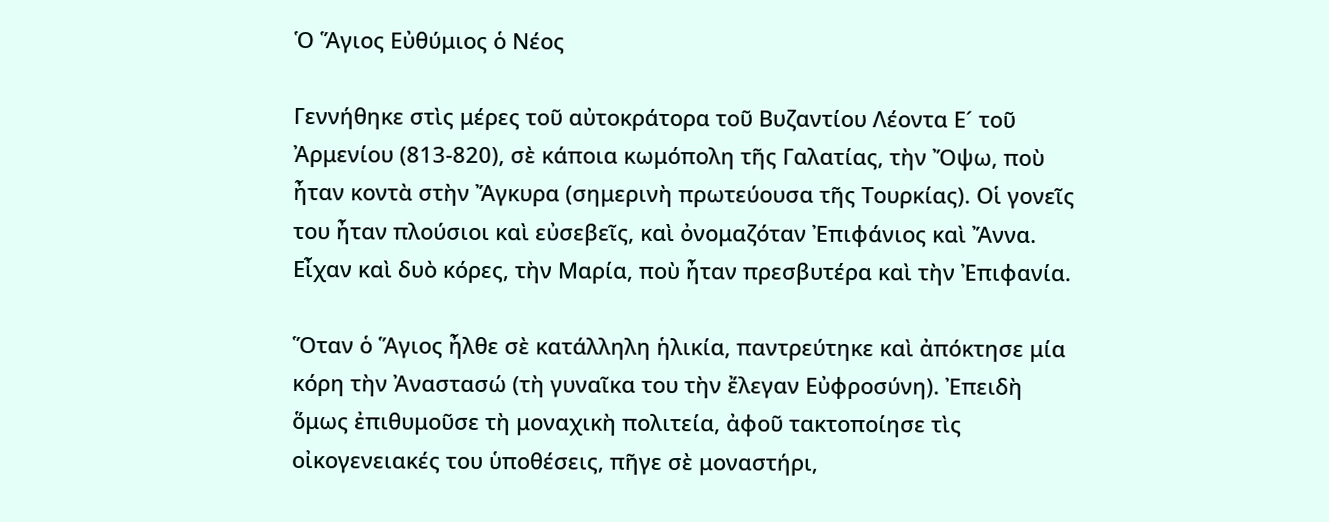Ὁ Ἅγιος Εὐθύμιος ὁ Νέος

Γεννήθηκε στὶς μέρες τοῦ αὐτοκράτορα τοῦ Βυζαντίου Λέοντα Ε´ τοῦ Ἀρμενίου (813-820), σὲ κάποια κωμόπολη τῆς Γαλατίας, τὴν Ὄψω, ποὺ ἦταν κοντὰ στὴν Ἄγκυρα (σημερινὴ πρωτεύουσα τῆς Τουρκίας). Οἱ γονεῖς του ἦταν πλούσιοι καὶ εὐσεβεῖς, καὶ ὀνομαζόταν Ἐπιφάνιος καὶ Ἄννα. Εἶχαν καὶ δυὸ κόρες, τὴν Μαρία, ποὺ ἦταν πρεσβυτέρα καὶ τὴν Ἐπιφανία.

Ὅταν ὁ Ἅγιος ἦλθε σὲ κατάλληλη ἡλικία, παντρεύτηκε καὶ ἀπόκτησε μία κόρη τὴν Ἀναστασώ (τὴ γυναῖκα του τὴν ἔλεγαν Εὐφροσύνη). Ἐπειδὴ ὅμως ἐπιθυμοῦσε τὴ μοναχικὴ πολιτεία, ἀφοῦ τακτοποίησε τὶς οἰκογενειακές του ὑποθέσεις, πῆγε σὲ μοναστήρι,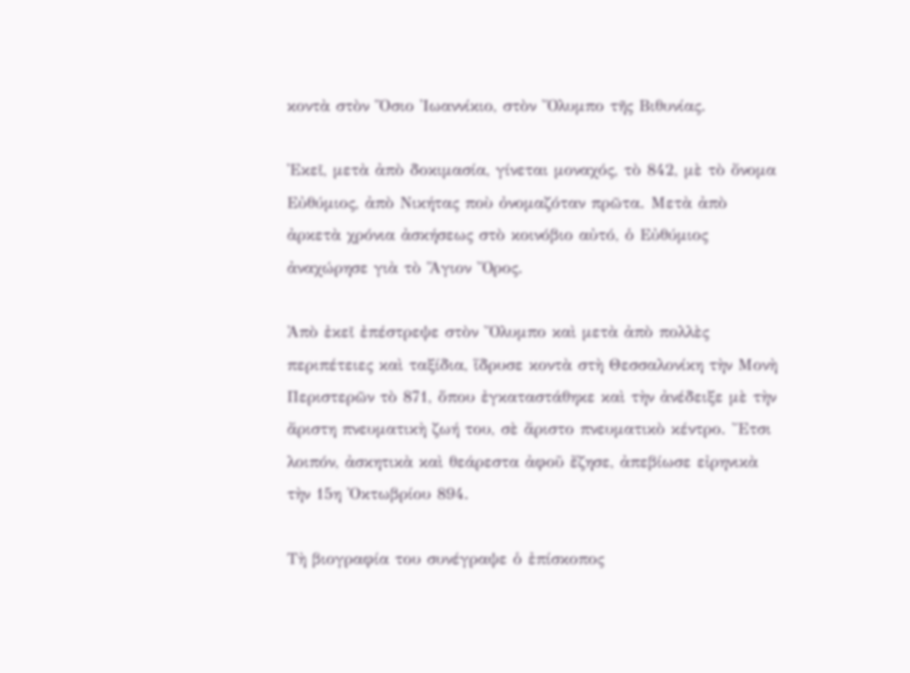κοντὰ στὸν Ὅσιο Ἰωαννίκιο, στὸν Ὄλυμπο τῆς Βιθυνίας.

Ἐκεῖ, μετὰ ἀπὸ δοκιμασία, γίνεται μοναχός, τὸ 842, μὲ τὸ ὄνομα Εὐθύμιος, ἀπὸ Νικήτας ποὺ ὀνομαζόταν πρῶτα. Μετὰ ἀπὸ ἀρκετὰ χρόνια ἀσκήσεως στὸ κοινόβιο αὐτό, ὁ Εὐθύμιος ἀναχώρησε γιὰ τὸ Ἅγιον Ὄρος.

Ἀπὸ ἐκεῖ ἐπέστρεψε στὸν Ὄλυμπο καὶ μετὰ ἀπὸ πολλὲς περιπέτειες καὶ ταξίδια, ἵδρυσε κοντὰ στὴ Θεσσαλονίκη τὴν Μονὴ Περιστερῶν τὸ 871, ὅπου ἐγκαταστάθηκε καὶ τὴν ἀνέδειξε μὲ τὴν ἄριστη πνευματικὴ ζωή του, σὲ ἄριστο πνευματικὸ κέντρο. Ἔτσι λοιπόν, ἀσκητικὰ καὶ θεάρεστα ἀφοῦ ἔζησε, ἀπεβίωσε εἰρηνικὰ τὴν 15η Ὀκτωβρίου 894.

Τὴ βιογραφία του συνέγραψε ὁ ἐπίσκοπος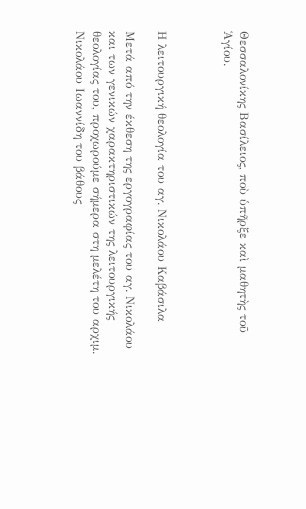Θεσσαλονίκης Βασίλειος, ποὺ ὑπῆρξε καὶ μαθητὴς τοῦ Ἁγίου.



Η λειτουργική θεολογία του αγ. Νικολάου Καβάσιλα

Μετά από την έκθεση της εργογραφίας του αγ. Νικολάου και των γενικών χαρακτηριστικών της λειτουργικής θεολογίας του, προχωρούμε σήμερα στη μελέτη του αρχιμ. Νικολάου Ιωαννίδη του βάθους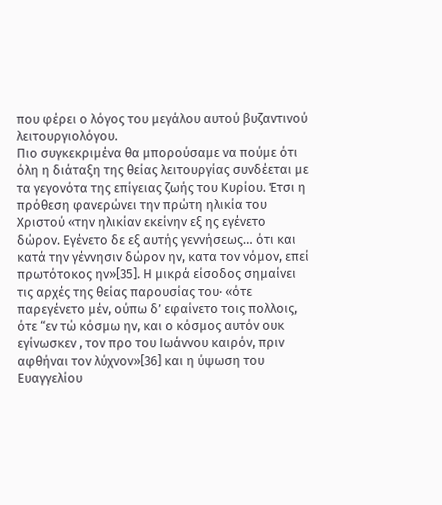που φέρει ο λόγος του μεγάλου αυτού βυζαντινού λειτουργιολόγου.
Πιο συγκεκριμένα θα μπορούσαμε να πούμε ότι όλη η διάταξη της θείας λειτουργίας συνδέεται με τα γεγονότα της επίγειας ζωής του Κυρίου. Έτσι η πρόθεση φανερώνει την πρώτη ηλικία του Χριστού «την ηλικίαν εκείνην εξ ης εγένετο δώρον. Εγένετο δε εξ αυτής γεννήσεως… ότι και κατά την γέννησιν δώρον ην, κατα τον νόμον, επεί πρωτότοκος ην»[35]. Η μικρά είσοδος σημαίνει τις αρχές της θείας παρουσίας του· «ότε παρεγένετο μέν, ούπω δ’ εφαίνετο τοις πολλοις, ότε “εν τώ κόσμω ην, και ο κόσμος αυτόν ουκ εγίνωσκεν , τον προ του Ιωάννου καιρόν, πριν αφθήναι τον λύχνον»[36] και η ύψωση του Ευαγγελίου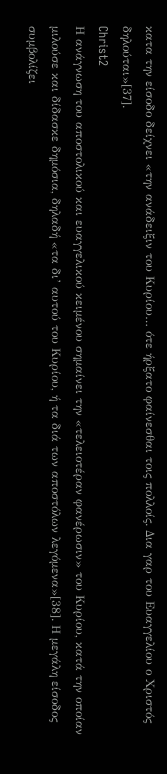κατα την είσοδο δείχνει «την ανάδειξιν του Κυρίου… ότε ήρξατο φαίνεσθαι τοις πολλοίς. Δια γαρ του Ευαγγελίου ο Χριστός δηλούται»[37].
Christ2
Η ανάγνωση του αποστολικού και ευαγγελικού κειμένου σημαίνει την «τελειοτέραν φανέρωσιν» του Κυρίου, κατά την οποίαν μιλούσε και δίδασκε δημόσια, δηλαδή «τα δι’ αυτού του Κυρίου, ή τα διά των αποστόλων λεγόμενα»[38]. Η μεγάλη είσοδος συμβολίζει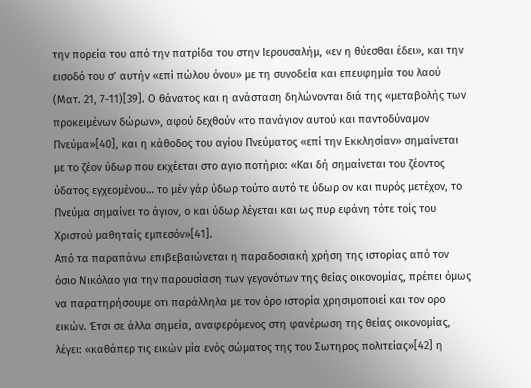την πορεία του από την πατρίδα του στην Ιερουσαλήμ, «εν η θύεσθαι έδει», και την εισοδό του σ’ αυτήν «επί πώλου όνου» με τη συνοδεία και επευφημία του λαού (Ματ. 21, 7-11)[39]. Ο θάνατος και η ανάσταση δηλώνονται διά της «μεταβολής των προκειμένων δώρων», αφού δεχθούν «το πανάγιον αυτού και παντοδύναμον Πνεύμα»[40], και η κάθοδος του αγίου Πνεύματος «επί την Εκκλησίαν» σημαίνεται με το ζέον ύδωρ που εκχέεται στο αγιο ποτήριο: «Και δή σημαίνεται του ζέοντος ύδατος εγχεομένου… το μέν γάρ ύδωρ τούτο αυτό τε ύδωρ ον και πυρός μετέχον, το Πνεύμα σημαίνει το άγιον, ο και ύδωρ λέγεται και ως πυρ εφάνη τότε τοίς του Χριστού μαθηταίς εμπεσόν»[41].
Από τα παραπάνω επιβεβαιώνεται η παραδοσιακή χρήση της ιστορίας από τον όσιο Νικόλαο για την παρουσίαση των γεγονότων της θείας οικονομίας, πρέπει όμως να παρατηρήσουμε οτι παράλληλα με τον όρο ιστορία χρησιμοποιεί και τον ορο εικών. Έτσι σε άλλα σημεία, αναφερόμενος στη φανέρωση της θείας οικονομίας, λέγει: «καθάπερ τις εικών μία ενός σώματος της του Σωτηρος πολιτείας»[42] η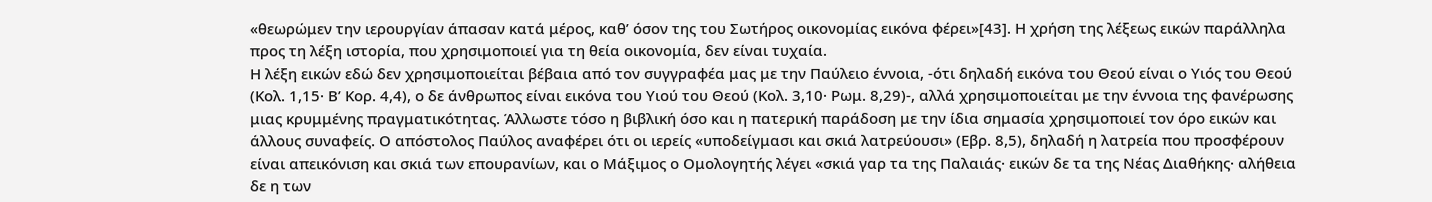«θεωρώμεν την ιερουργίαν άπασαν κατά μέρος, καθ’ όσον της του Σωτήρος οικονομίας εικόνα φέρει»[43]. Η χρήση της λέξεως εικών παράλληλα προς τη λέξη ιστορία, που χρησιμοποιεί για τη θεία οικονομία, δεν είναι τυχαία.
Η λέξη εικών εδώ δεν χρησιμοποιείται βέβαια από τον συγγραφέα μας με την Παύλειο έννοια, -ότι δηλαδή εικόνα του Θεού είναι ο Υιός του Θεού (Κολ. 1,15· Β’ Κορ. 4,4), ο δε άνθρωπος είναι εικόνα του Υιού του Θεού (Κολ. 3,10· Ρωμ. 8,29)-, αλλά χρησιμοποιείται με την έννοια της φανέρωσης μιας κρυμμένης πραγματικότητας. Άλλωστε τόσο η βιβλική όσο και η πατερική παράδοση με την ίδια σημασία χρησιμοποιεί τον όρο εικών και άλλους συναφείς. Ο απόστολος Παύλος αναφέρει ότι οι ιερείς «υποδείγμασι και σκιά λατρεύουσι» (Εβρ. 8,5), δηλαδή η λατρεία που προσφέρουν είναι απεικόνιση και σκιά των επουρανίων, και ο Μάξιμος ο Ομολογητής λέγει «σκιά γαρ τα της Παλαιάς· εικών δε τα της Νέας Διαθήκης· αλήθεια δε η των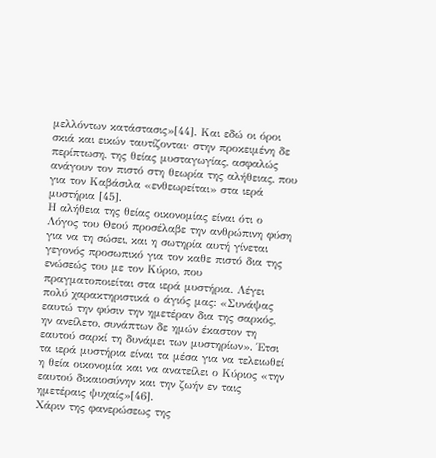μελλόντων κατάστασις»[44]. Και εδώ οι όροι σκιά και εικών ταυτίζονται· στην προκειμένη δε περίπτωση, της θείας μυσταγωγίας, ασφαλώς ανάγουν τον πιστό στη θεωρία της αλήθειας, που για τον Καβάσιλα «ενθεωρείται» στα ιερά μυστήρια [45].
Η αλήθεια της θείας οικονομίας είναι ότι ο Λόγος του Θεού προσέλαβε την ανθρώπινη φύση για να τη σώσει, και η σωτηρία αυτή γίνεται γεγονός προσωπικό για τον καθε πιστό δια της ενώσεώς του με τον Κύριο, που πραγματοποιείται στα ιερά μυστήρια. Λέγει πολύ χαρακτηριστικά ο άγιός μας: «Συνάψας εαυτώ την φύσιν την ημετέραν δια της σαρκός, ην ανείλετο, συνάπτων δε ημών έκαστον τη εαυτού σαρκί τη δυνάμει των μυστηρίων». Έτσι τα ιερά μυστήρια είναι τα μέσα για να τελειωθεί η θεία οικονομία και να ανατείλει ο Κύριος «την εαυτού δικαιοσύνην και την ζωήν εν ταις ημετέραις ψυχαίς»[46].
Χάριν της φανερώσεως της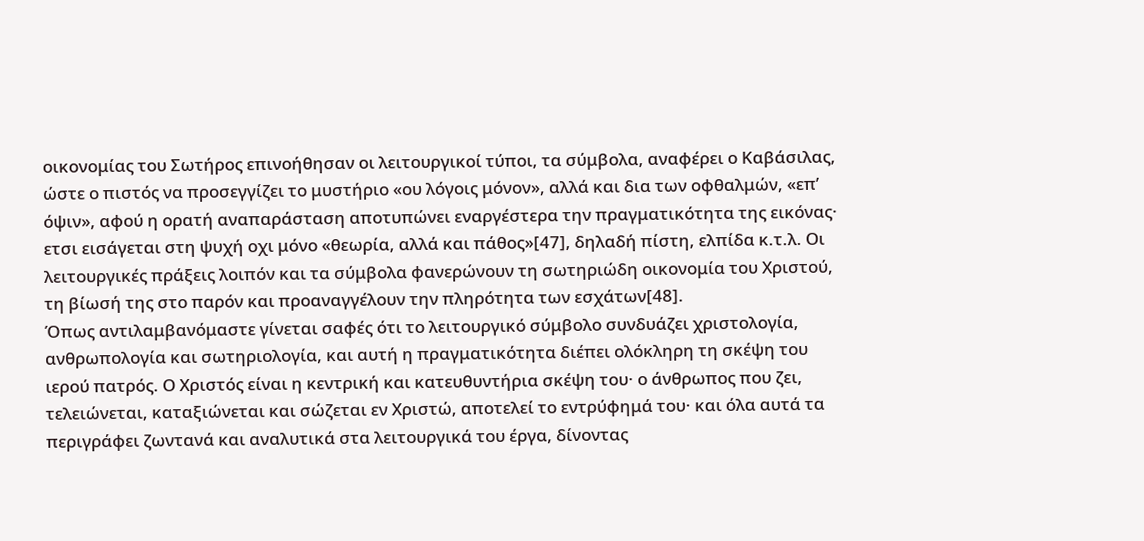οικονομίας του Σωτήρος επινοήθησαν οι λειτουργικοί τύποι, τα σύμβολα, αναφέρει ο Καβάσιλας, ώστε ο πιστός να προσεγγίζει το μυστήριο «ου λόγοις μόνον», αλλά και δια των οφθαλμών, «επ’ όψιν», αφού η ορατή αναπαράσταση αποτυπώνει εναργέστερα την πραγματικότητα της εικόνας· ετσι εισάγεται στη ψυχή οχι μόνο «θεωρία, αλλά και πάθος»[47], δηλαδή πίστη, ελπίδα κ.τ.λ. Οι λειτουργικές πράξεις λοιπόν και τα σύμβολα φανερώνουν τη σωτηριώδη οικονομία του Χριστού, τη βίωσή της στο παρόν και προαναγγέλουν την πληρότητα των εσχάτων[48].
Όπως αντιλαμβανόμαστε γίνεται σαφές ότι το λειτουργικό σύμβολο συνδυάζει χριστολογία, ανθρωπολογία και σωτηριολογία, και αυτή η πραγματικότητα διέπει ολόκληρη τη σκέψη του ιερού πατρός. Ο Χριστός είναι η κεντρική και κατευθυντήρια σκέψη του· ο άνθρωπος που ζει, τελειώνεται, καταξιώνεται και σώζεται εν Χριστώ, αποτελεί το εντρύφημά του· και όλα αυτά τα περιγράφει ζωντανά και αναλυτικά στα λειτουργικά του έργα, δίνοντας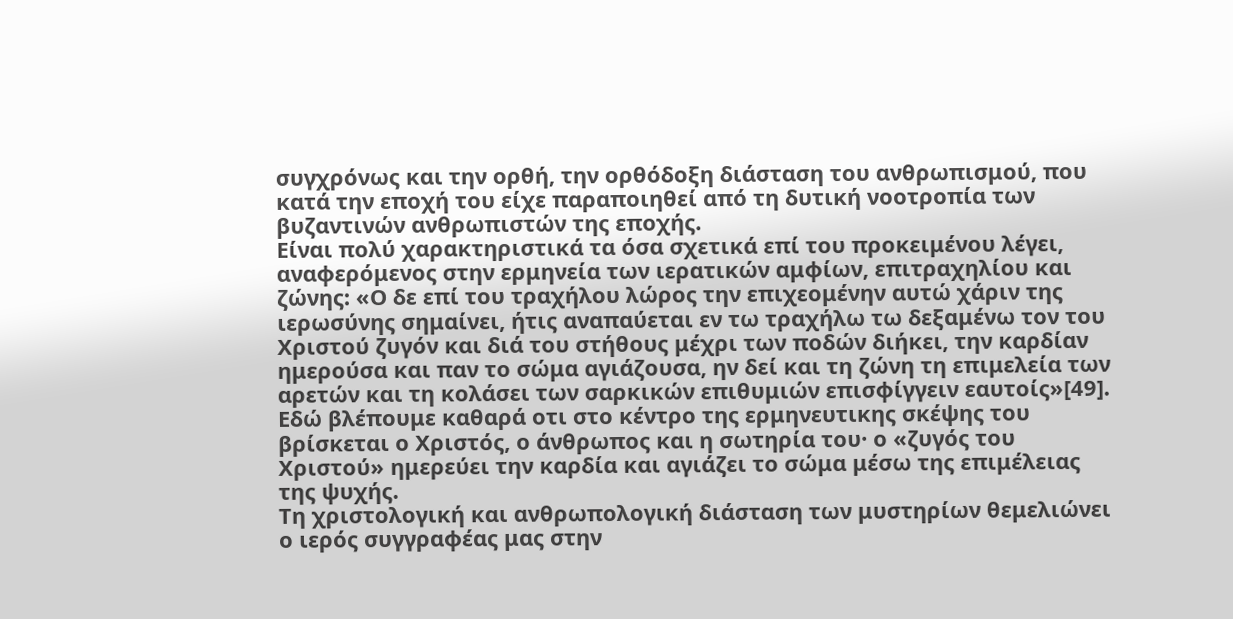συγχρόνως και την ορθή, την ορθόδοξη διάσταση του ανθρωπισμού, που κατά την εποχή του είχε παραποιηθεί από τη δυτική νοοτροπία των βυζαντινών ανθρωπιστών της εποχής.
Είναι πολύ χαρακτηριστικά τα όσα σχετικά επί του προκειμένου λέγει, αναφερόμενος στην ερμηνεία των ιερατικών αμφίων, επιτραχηλίου και ζώνης: «Ο δε επί του τραχήλου λώρος την επιχεομένην αυτώ χάριν της ιερωσύνης σημαίνει, ήτις αναπαύεται εν τω τραχήλω τω δεξαμένω τον του Χριστού ζυγόν και διά του στήθους μέχρι των ποδών διήκει, την καρδίαν ημερούσα και παν το σώμα αγιάζουσα, ην δεί και τη ζώνη τη επιμελεία των αρετών και τη κολάσει των σαρκικών επιθυμιών επισφίγγειν εαυτοίς»[49]. Εδώ βλέπουμε καθαρά οτι στο κέντρο της ερμηνευτικης σκέψης του βρίσκεται ο Χριστός, ο άνθρωπος και η σωτηρία του· ο «ζυγός του Χριστού» ημερεύει την καρδία και αγιάζει το σώμα μέσω της επιμέλειας της ψυχής.
Τη χριστολογική και ανθρωπολογική διάσταση των μυστηρίων θεμελιώνει ο ιερός συγγραφέας μας στην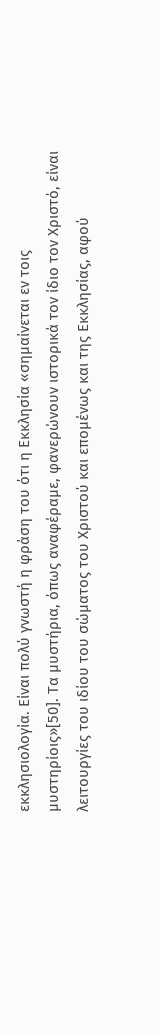εκκλησιολογία. Είναι πολύ γνωστή η φράση του ότι η Εκκλησία «σημαίνεται εν τοις μυστηρίοις»[50]. Τα μυστήρια, όπως αναφέραμε, φανερώνουν ιστορικά τον ίδιο τον Χριστό, είναι λειτουργίες του ιδίου του σώματος του Χριστού και επομένως και της Εκκλησίας, αφού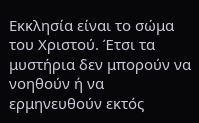Εκκλησία είναι το σώμα του Χριστού. Έτσι τα μυστήρια δεν μπορούν να νοηθούν ή να ερμηνευθούν εκτός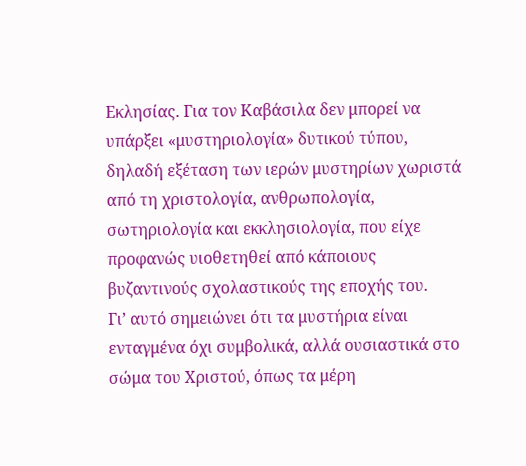Εκλησίας. Για τον Καβάσιλα δεν μπορεί να υπάρξει «μυστηριολογία» δυτικού τύπου, δηλαδή εξέταση των ιερών μυστηρίων χωριστά από τη χριστολογία, ανθρωπολογία, σωτηριολογία και εκκλησιολογία, που είχε προφανώς υιοθετηθεί από κάποιους βυζαντινούς σχολαστικούς της εποχής του.
Γι’ αυτό σημειώνει ότι τα μυστήρια είναι ενταγμένα όχι συμβολικά, αλλά ουσιαστικά στο σώμα του Χριστού, όπως τα μέρη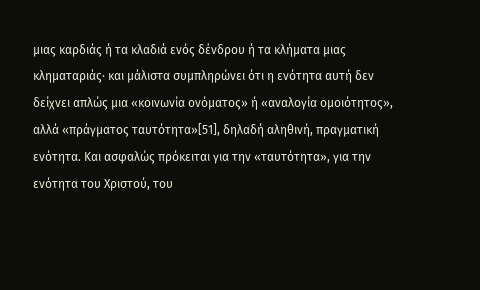μιας καρδιάς ή τα κλαδιά ενός δένδρου ή τα κλήματα μιας κληματαριάς· και μάλιστα συμπληρώνει ότι η ενότητα αυτή δεν δείχνει απλώς μια «κοινωνία ονόματος» ή «αναλογία ομοιότητος», αλλά «πράγματος ταυτότητα»[51], δηλαδή αληθινή, πραγματική ενότητα. Και ασφαλώς πρόκειται για την «ταυτότητα», για την ενότητα του Χριστού, του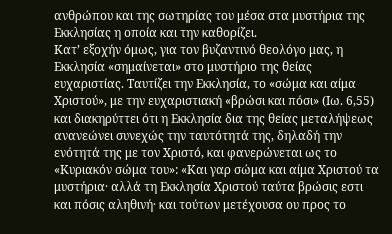ανθρώπου και της σωτηρίας του μέσα στα μυστήρια της Εκκλησίας η οποία και την καθορίζει.
Κατ’ εξοχήν όμως, για τον βυζαντινό θεολόγο μας, η Εκκλησία «σημαίνεται» στο μυστήριο της θείας ευχαριστίας. Ταυτίζει την Εκκλησία, το «σώμα και αίμα Χριστού», με την ευχαριστιακή «βρώσι και πόσι» (Ιω. 6,55) και διακηρύττει ότι η Εκκλησία δια της θείας μεταλήψεως ανανεώνει συνεχώς την ταυτότητά της, δηλαδή την ενότητά της με τον Χριστό, και φανερώνεται ως το «Κυριακόν σώμα του»: «Και γαρ σώμα και αίμα Χριστού τα μυστήρια· αλλά τη Εκκλησία Χριστού ταύτα βρώσις εστι και πόσις αληθινή· και τούτων μετέχουσα ου προς το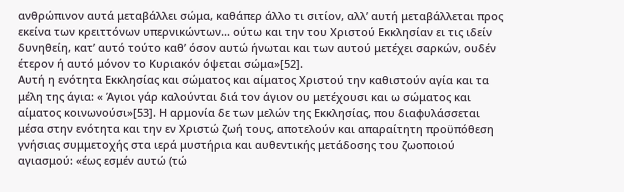ανθρώπινον αυτά μεταβάλλει σώμα, καθάπερ άλλο τι σιτίον, αλλ’ αυτή μεταβάλλεται προς εκείνα των κρειττόνων υπερνικώντων… ούτω και την του Χριστού Εκκλησίαν ει τις ιδείν δυνηθείη, κατ’ αυτό τούτο καθ’ όσον αυτώ ήνωται και των αυτού μετέχει σαρκών, ουδέν έτερον ή αυτό μόνον το Κυριακόν όψεται σώμα»[52].
Αυτή η ενότητα Εκκλησίας και σώματος και αίματος Χριστού την καθιστούν αγία και τα μέλη της άγια: « Άγιοι γάρ καλούνται διά τον άγιον ου μετέχουσι και ω σώματος και αίματος κοινωνούσι»[53]. Η αρμονία δε των μελών της Εκκλησίας, που διαφυλάσσεται μέσα στην ενότητα και την εν Χριστώ ζωή τους, αποτελούν και απαραίτητη προϋπόθεση γνήσιας συμμετοχής στα ιερά μυστήρια και αυθεντικής μετάδοσης του ζωοποιού αγιασμού: «έως εσμέν αυτώ (τώ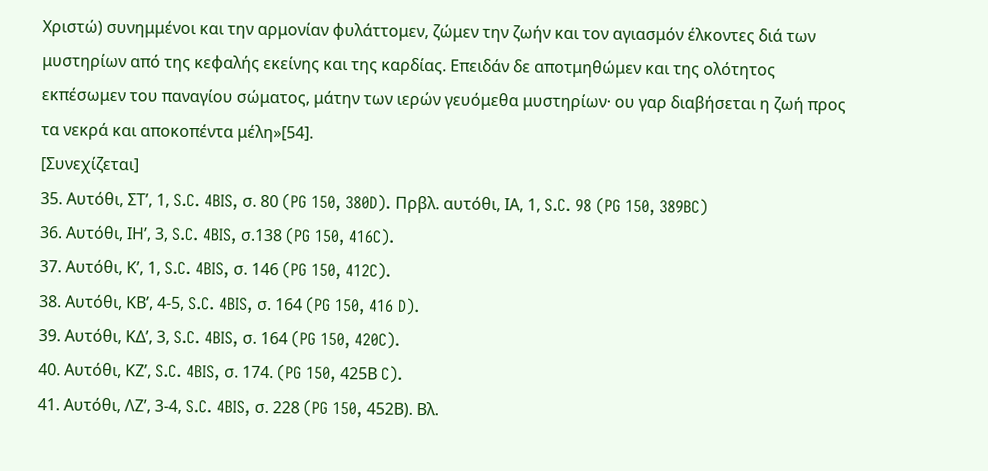Χριστώ) συνημμένοι και την αρμονίαν φυλάττομεν, ζώμεν την ζωήν και τον αγιασμόν έλκοντες διά των μυστηρίων από της κεφαλής εκείνης και της καρδίας. Επειδάν δε αποτμηθώμεν και της ολότητος εκπέσωμεν του παναγίου σώματος, μάτην των ιερών γευόμεθα μυστηρίων· ου γαρ διαβήσεται η ζωή προς τα νεκρά και αποκοπέντα μέλη»[54].
[Συνεχίζεται]
35. Αυτόθι, ΣΤ’, 1, S.C. 4BIS, σ. 80 (PG 150, 380D). Πρβλ. αυτόθι, ΙΑ, 1, S.C. 98 (PG 150, 389BC)
36. Αυτόθι, ΙΗ’, 3, S.C. 4BIS, σ.138 (PG 150, 416C).
37. Αυτόθι, Κ’, 1, S.C. 4BIS, σ. 146 (PG 150, 412C).
38. Αυτόθι, ΚΒ’, 4-5, S.C. 4BIS, σ. 164 (PG 150, 416 D).
39. Αυτόθι, ΚΔ’, 3, S.C. 4BIS, σ. 164 (PG 150, 420C).
40. Αυτόθι, ΚΖ’, S.C. 4BIS, σ. 174. (PG 150, 425Β C).
41. Αυτόθι, ΛΖ’, 3-4, S.C. 4BIS, σ. 228 (PG 150, 452Β). Βλ.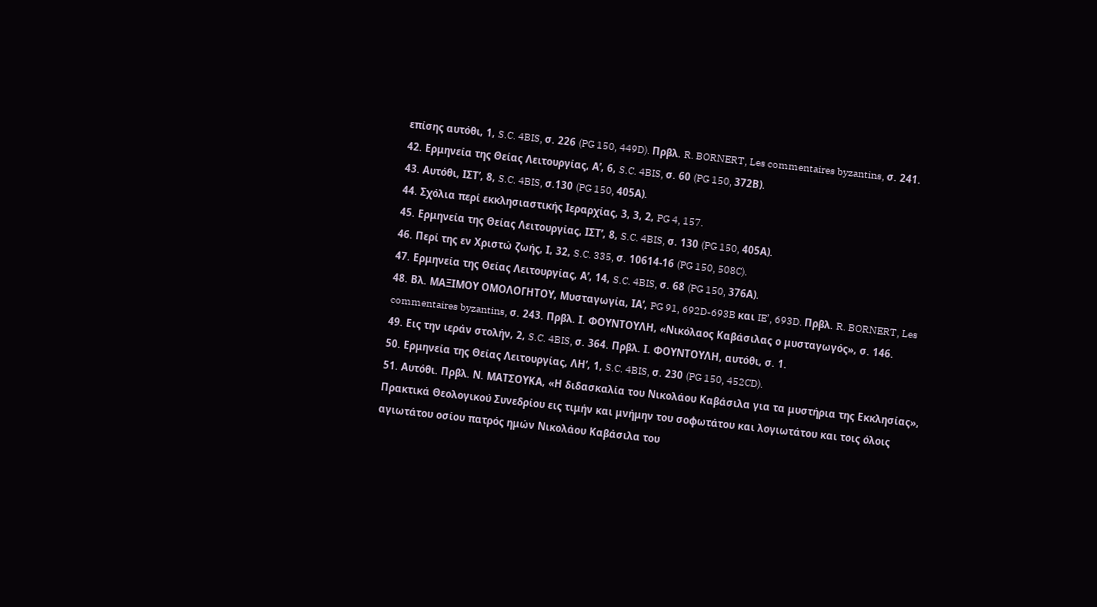επίσης αυτόθι, 1, S.C. 4BIS, σ. 226 (PG 150, 449D). Πρβλ. R. BORNERT, Les commentaires byzantins, σ. 241.
42. Ερμηνεία της Θείας Λειτουργίας, Α’, 6, S.C. 4BIS, σ. 60 (PG 150, 372Β).
43. Αυτόθι, ΙΣΤ’, 8, S.C. 4BIS, σ.130 (PG 150, 405Α).
44. Σχόλια περί εκκλησιαστικής Ιεραρχίας, 3, 3, 2, PG 4, 157.
45. Ερμηνεία της Θείας Λειτουργίας, ΙΣΤ’, 8, S.C. 4BIS, σ. 130 (PG 150, 405Α).
46. Περί της εν Χριστώ ζωής, Ι, 32, S.C. 335, σ. 10614-16 (PG 150, 508C).
47. Ερμηνεία της Θείας Λειτουργίας, Α’, 14, S.C. 4BIS, σ. 68 (PG 150, 376Α).
48. Βλ. ΜΑΞΙΜΟΥ ΟΜΟΛΟΓΗΤΟΥ, Μυσταγωγία, ΙΑ’, PG 91, 692D-693B και IE’, 693D. Πρβλ. R. BORNERT, Les commentaires byzantins, σ. 243. Πρβλ. Ι. ΦΟΥΝΤΟΥΛΗ, «Νικόλαος Καβάσιλας ο μυσταγωγός», σ. 146.
49. Εις την ιεράν στολήν, 2, S.C. 4BIS, σ. 364. Πρβλ. Ι. ΦΟΥΝΤΟΥΛΗ, αυτόθι, σ. 1.
50. Ερμηνεία της Θείας Λειτουργίας, ΛΗ’, 1, S.C. 4BIS, σ. 230 (PG 150, 452CD).
51. Αυτόθι. Πρβλ. Ν. ΜΑΤΣΟΥΚΑ, «Η διδασκαλία του Νικολάου Καβάσιλα για τα μυστήρια της Εκκλησίας», Πρακτικά Θεολογικού Συνεδρίου εις τιμήν και μνήμην του σοφωτάτου και λογιωτάτου και τοις όλοις αγιωτάτου οσίου πατρός ημών Νικολάου Καβάσιλα του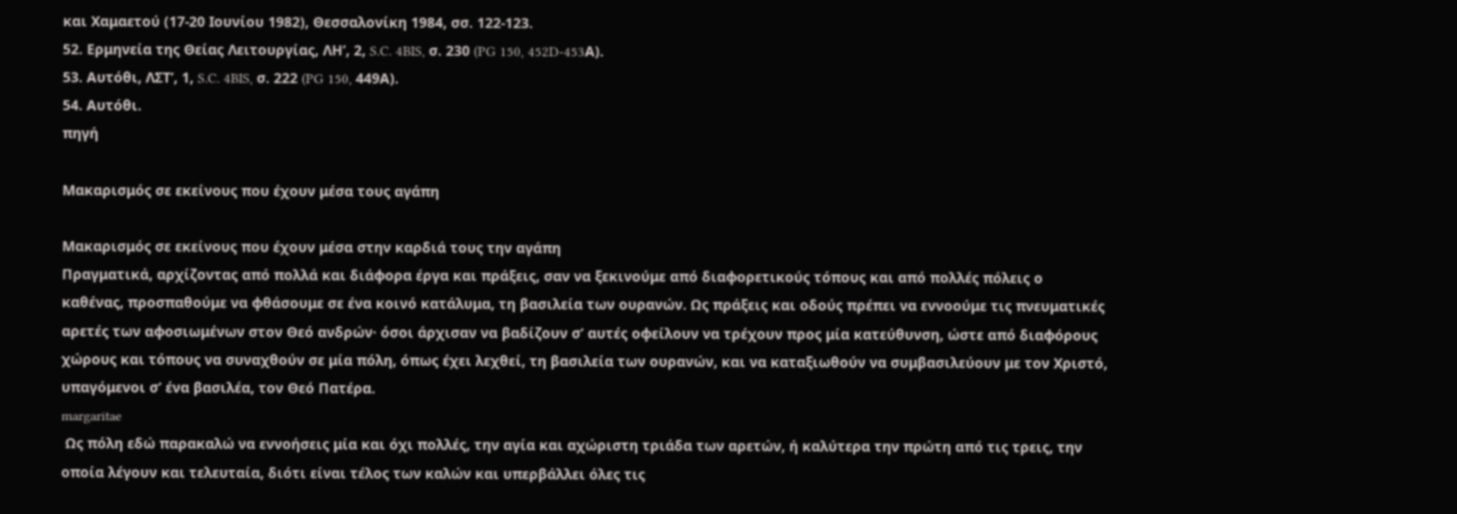και Χαμαετού (17-20 Ιουνίου 1982), Θεσσαλονίκη 1984, σσ. 122-123.
52. Ερμηνεία της Θείας Λειτουργίας, ΛΗ’, 2, S.C. 4BIS, σ. 230 (PG 150, 452D-453Α).
53. Αυτόθι, ΛΣΤ’, 1, S.C. 4BIS, σ. 222 (PG 150, 449Α).
54. Αυτόθι.
πηγή

Μακαρισμός σε εκείνους που έχουν μέσα τους αγάπη

Μακαρισμός σε εκείνους που έχουν μέσα στην καρδιά τους την αγάπη
Πραγματικά, αρχίζοντας από πολλά και διάφορα έργα και πράξεις, σαν να ξεκινούμε από διαφορετικούς τόπους και από πολλές πόλεις ο καθένας, προσπαθούμε να φθάσουμε σε ένα κοινό κατάλυμα, τη βασιλεία των ουρανών. Ως πράξεις και οδούς πρέπει να εννοούμε τις πνευματικές αρετές των αφοσιωμένων στον Θεό ανδρών· όσοι άρχισαν να βαδίζουν σ’ αυτές οφείλουν να τρέχουν προς μία κατεύθυνση, ώστε από διαφόρους χώρους και τόπους να συναχθούν σε μία πόλη, όπως έχει λεχθεί, τη βασιλεία των ουρανών, και να καταξιωθούν να συμβασιλεύουν με τον Χριστό, υπαγόμενοι σ’ ένα βασιλέα, τον Θεό Πατέρα.
margaritae
 Ως πόλη εδώ παρακαλώ να εννοήσεις μία και όχι πολλές, την αγία και αχώριστη τριάδα των αρετών, ή καλύτερα την πρώτη από τις τρεις, την οποία λέγουν και τελευταία, διότι είναι τέλος των καλών και υπερβάλλει όλες τις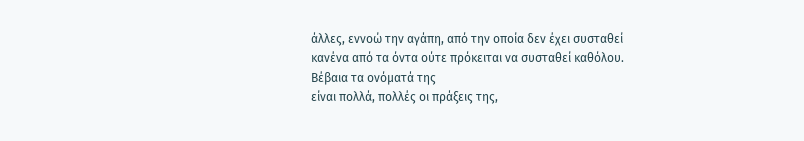άλλες, εννοώ την αγάπη, από την οποία δεν έχει συσταθεί κανένα από τα όντα ούτε πρόκειται να συσταθεί καθόλου. Βέβαια τα ονόματά της
είναι πολλά, πολλές οι πράξεις της,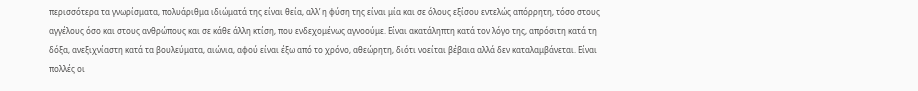περισσότερα τα γνωρίσματα, πολυάριθμα ιδιώματά της είναι θεία, αλλ’ η φύση της είναι μία και σε όλους εξίσου εντελώς απόρρητη, τόσο στους αγγέλους όσο και στους ανθρώπους και σε κάθε άλλη κτίση, που ενδεχομένως αγνοούμε. Είναι ακατάληπτη κατά τον λόγο της, απρόσιτη κατά τη δόξα, ανεξιχνίαστη κατά τα βουλεύματα, αιώνια, αφού είναι έξω από το χρόνο, αθεώρητη, διότι νοείται βέβαια αλλά δεν καταλαμβάνεται. Είναι πολλές οι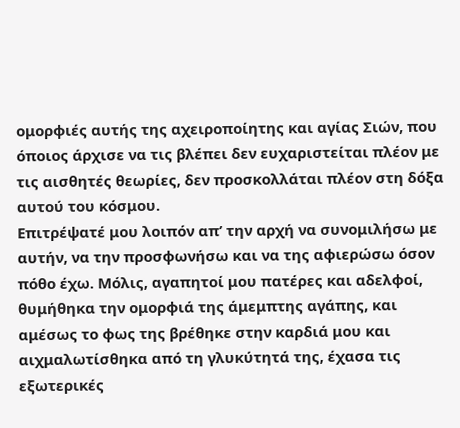ομορφιές αυτής της αχειροποίητης και αγίας Σιών, που όποιος άρχισε να τις βλέπει δεν ευχαριστείται πλέον με τις αισθητές θεωρίες, δεν προσκολλάται πλέον στη δόξα αυτού του κόσμου.
Επιτρέψατέ μου λοιπόν απ’ την αρχή να συνομιλήσω με αυτήν, να την προσφωνήσω και να της αφιερώσω όσον πόθο έχω. Μόλις, αγαπητοί μου πατέρες και αδελφοί, θυμήθηκα την ομορφιά της άμεμπτης αγάπης, και αμέσως το φως της βρέθηκε στην καρδιά μου και αιχμαλωτίσθηκα από τη γλυκύτητά της, έχασα τις εξωτερικές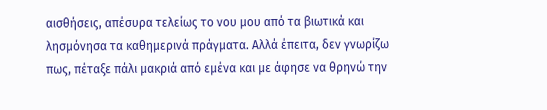αισθήσεις, απέσυρα τελείως το νου μου από τα βιωτικά και λησμόνησα τα καθημερινά πράγματα. Αλλά έπειτα, δεν γνωρίζω πως, πέταξε πάλι μακριά από εμένα και με άφησε να θρηνώ την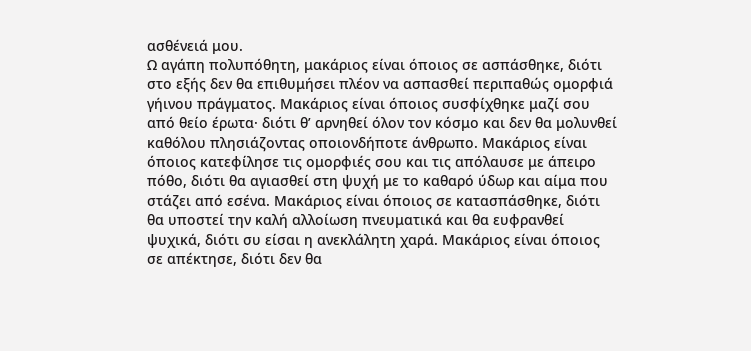ασθένειά μου.
Ω αγάπη πολυπόθητη, μακάριος είναι όποιος σε ασπάσθηκε, διότι στο εξής δεν θα επιθυμήσει πλέον να ασπασθεί περιπαθώς ομορφιά γήινου πράγματος. Μακάριος είναι όποιος συσφίχθηκε μαζί σου από θείο έρωτα· διότι θ’ αρνηθεί όλον τον κόσμο και δεν θα μολυνθεί καθόλου πλησιάζοντας οποιονδήποτε άνθρωπο. Μακάριος είναι όποιος κατεφίλησε τις ομορφιές σου και τις απόλαυσε με άπειρο πόθο, διότι θα αγιασθεί στη ψυχή με το καθαρό ύδωρ και αίμα που στάζει από εσένα. Μακάριος είναι όποιος σε κατασπάσθηκε, διότι θα υποστεί την καλή αλλοίωση πνευματικά και θα ευφρανθεί ψυχικά, διότι συ είσαι η ανεκλάλητη χαρά. Μακάριος είναι όποιος σε απέκτησε, διότι δεν θα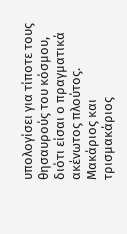υπολογίσει για τίποτε τους θησαυρούς του κόσμου, διότι είσαι ο πραγματικά ακένωτος πλούτος. Μακάριος και τρισμακάριος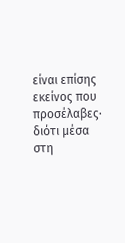είναι επίσης εκείνος που προσέλαβες· διότι μέσα στη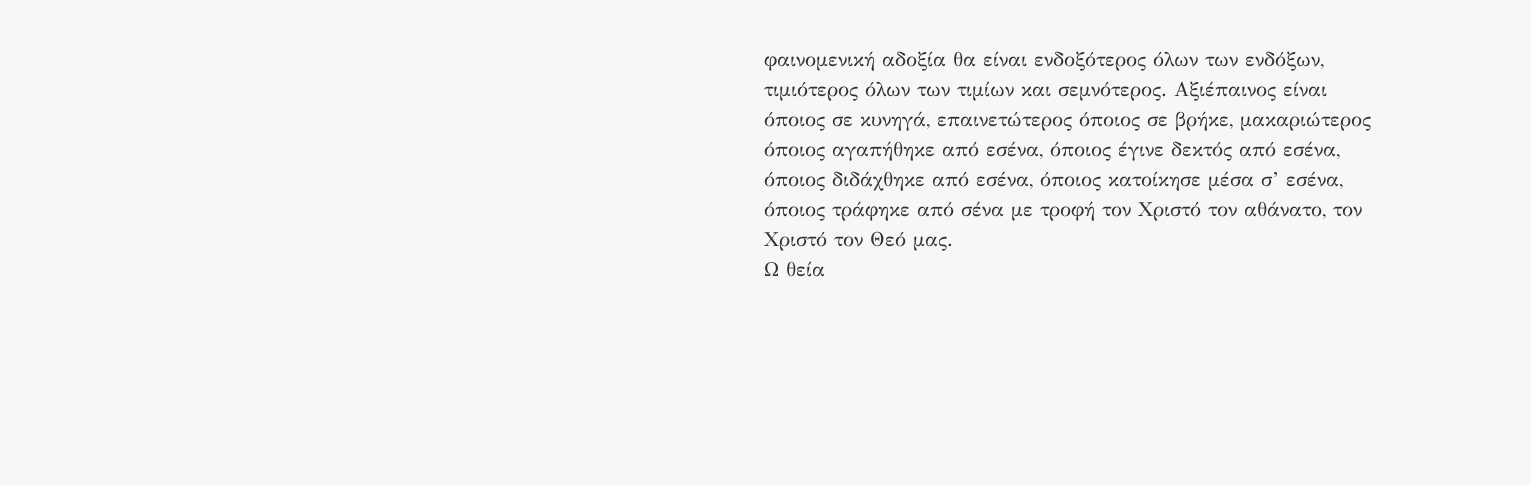φαινομενική αδοξία θα είναι ενδοξότερος όλων των ενδόξων, τιμιότερος όλων των τιμίων και σεμνότερος. Αξιέπαινος είναι όποιος σε κυνηγά, επαινετώτερος όποιος σε βρήκε, μακαριώτερος όποιος αγαπήθηκε από εσένα, όποιος έγινε δεκτός από εσένα, όποιος διδάχθηκε από εσένα, όποιος κατοίκησε μέσα σ’ εσένα, όποιος τράφηκε από σένα με τροφή τον Χριστό τον αθάνατο, τον Χριστό τον Θεό μας.
Ω θεία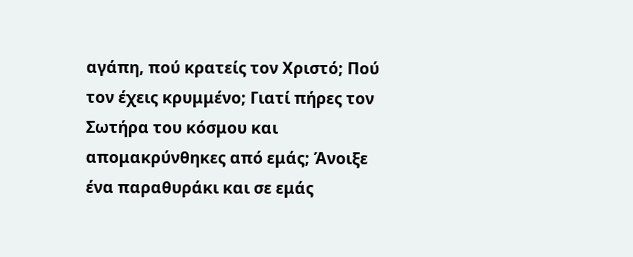αγάπη, πού κρατείς τον Χριστό; Πού τον έχεις κρυμμένο; Γιατί πήρες τον Σωτήρα του κόσμου και απομακρύνθηκες από εμάς; Άνοιξε ένα παραθυράκι και σε εμάς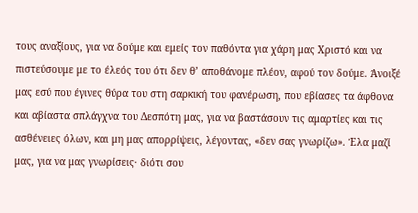τους αναξίους, για να δούμε και εμείς τον παθόντα για χάρη μας Χριστό και να πιστεύσουμε με το έλεός του ότι δεν θ’ αποθάνομε πλέον, αφού τον δούμε. Άνοιξέ μας εσύ που έγινες θύρα του στη σαρκική του φανέρωση, που εβίασες τα άφθονα και αβίαστα σπλάγχνα του Δεσπότη μας, για να βαστάσουν τις αμαρτίες και τις ασθένειες όλων, και μη μας απορρίψεις, λέγοντας, «δεν σας γνωρίζω». Έλα μαζί μας, για να μας γνωρίσεις· διότι σου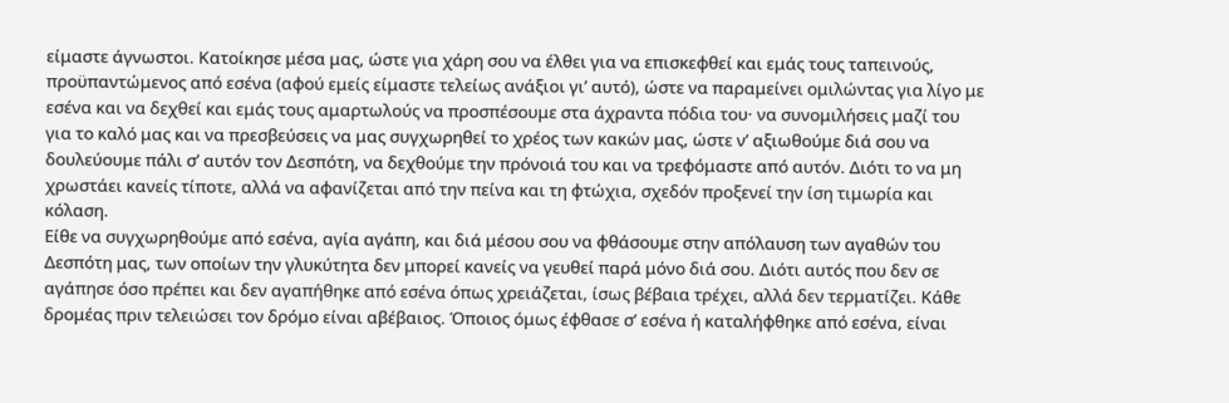είμαστε άγνωστοι. Κατοίκησε μέσα μας, ώστε για χάρη σου να έλθει για να επισκεφθεί και εμάς τους ταπεινούς, προϋπαντώμενος από εσένα (αφού εμείς είμαστε τελείως ανάξιοι γι’ αυτό), ώστε να παραμείνει ομιλώντας για λίγο με εσένα και να δεχθεί και εμάς τους αμαρτωλούς να προσπέσουμε στα άχραντα πόδια του· να συνομιλήσεις μαζί του για το καλό μας και να πρεσβεύσεις να μας συγχωρηθεί το χρέος των κακών μας, ώστε ν’ αξιωθούμε διά σου να δουλεύουμε πάλι σ’ αυτόν τον Δεσπότη, να δεχθούμε την πρόνοιά του και να τρεφόμαστε από αυτόν. Διότι το να μη χρωστάει κανείς τίποτε, αλλά να αφανίζεται από την πείνα και τη φτώχια, σχεδόν προξενεί την ίση τιμωρία και κόλαση.
Είθε να συγχωρηθούμε από εσένα, αγία αγάπη, και διά μέσου σου να φθάσουμε στην απόλαυση των αγαθών του Δεσπότη μας, των οποίων την γλυκύτητα δεν μπορεί κανείς να γευθεί παρά μόνο διά σου. Διότι αυτός που δεν σε αγάπησε όσο πρέπει και δεν αγαπήθηκε από εσένα όπως χρειάζεται, ίσως βέβαια τρέχει, αλλά δεν τερματίζει. Κάθε δρομέας πριν τελειώσει τον δρόμο είναι αβέβαιος. Όποιος όμως έφθασε σ’ εσένα ή καταλήφθηκε από εσένα, είναι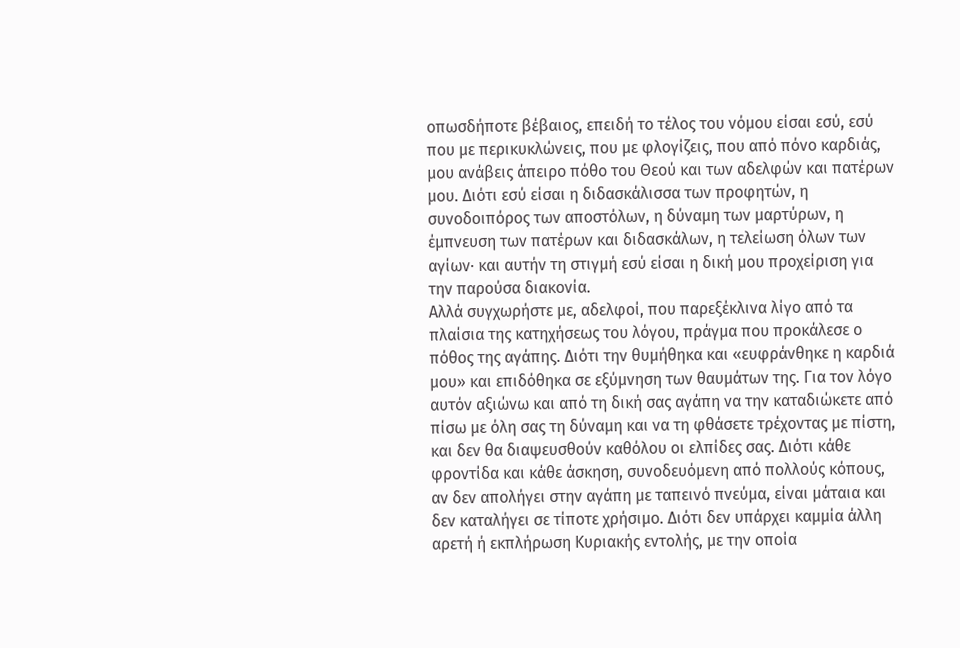οπωσδήποτε βέβαιος, επειδή το τέλος του νόμου είσαι εσύ, εσύ που με περικυκλώνεις, που με φλογίζεις, που από πόνο καρδιάς, μου ανάβεις άπειρο πόθο του Θεού και των αδελφών και πατέρων μου. Διότι εσύ είσαι η διδασκάλισσα των προφητών, η συνοδοιπόρος των αποστόλων, η δύναμη των μαρτύρων, η έμπνευση των πατέρων και διδασκάλων, η τελείωση όλων των αγίων· και αυτήν τη στιγμή εσύ είσαι η δική μου προχείριση για την παρούσα διακονία.
Αλλά συγχωρήστε με, αδελφοί, που παρεξέκλινα λίγο από τα πλαίσια της κατηχήσεως του λόγου, πράγμα που προκάλεσε ο πόθος της αγάπης. Διότι την θυμήθηκα και «ευφράνθηκε η καρδιά μου» και επιδόθηκα σε εξύμνηση των θαυμάτων της. Για τον λόγο αυτόν αξιώνω και από τη δική σας αγάπη να την καταδιώκετε από πίσω με όλη σας τη δύναμη και να τη φθάσετε τρέχοντας με πίστη, και δεν θα διαψευσθούν καθόλου οι ελπίδες σας. Διότι κάθε φροντίδα και κάθε άσκηση, συνοδευόμενη από πολλούς κόπους, αν δεν απολήγει στην αγάπη με ταπεινό πνεύμα, είναι μάταια και δεν καταλήγει σε τίποτε χρήσιμο. Διότι δεν υπάρχει καμμία άλλη αρετή ή εκπλήρωση Κυριακής εντολής, με την οποία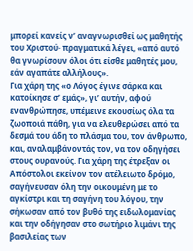μπορεί κανείς ν’ αναγνωρισθεί ως μαθητής του Χριστού· πραγματικά λέγει, «από αυτό θα γνωρίσουν όλοι ότι είσθε μαθητές μου, εάν αγαπάτε αλλήλους».
Για χάρη της «ο Λόγος έγινε σάρκα και κατοίκησε σ’ εμάς», γι’ αυτήν, αφού ενανθρώπησε, υπέμεινε εκουσίως όλα τα ζωοποιά πάθη, για να ελευθερώσει από τα δεσμά του άδη το πλάσμα του, τον άνθρωπο, και, αναλαμβάνοντάς τον, να τον οδηγήσει στους ουρανούς. Για χάρη της έτρεξαν οι Απόστολοι εκείνον τον ατέλειωτο δρόμο, σαγήνευσαν όλη την οικουμένη με το αγκίστρι και τη σαγήνη του λόγου, την σήκωσαν από τον βυθό της ειδωλομανίας και την οδήγησαν στο σωτήριο λιμάνι της βασιλείας των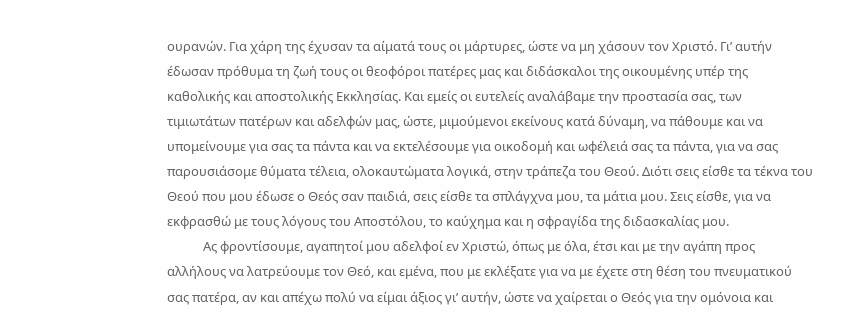ουρανών. Για χάρη της έχυσαν τα αίματά τους οι μάρτυρες, ώστε να μη χάσουν τον Χριστό. Γι’ αυτήν έδωσαν πρόθυμα τη ζωή τους οι θεοφόροι πατέρες μας και διδάσκαλοι της οικουμένης υπέρ της καθολικής και αποστολικής Εκκλησίας. Και εμείς οι ευτελείς αναλάβαμε την προστασία σας, των τιμιωτάτων πατέρων και αδελφών μας, ώστε, μιμούμενοι εκείνους κατά δύναμη, να πάθουμε και να υπομείνουμε για σας τα πάντα και να εκτελέσουμε για οικοδομή και ωφέλειά σας τα πάντα, για να σας παρουσιάσομε θύματα τέλεια, ολοκαυτώματα λογικά, στην τράπεζα του Θεού. Διότι σεις είσθε τα τέκνα του Θεού που μου έδωσε ο Θεός σαν παιδιά, σεις είσθε τα σπλάγχνα μου, τα μάτια μου. Σεις είσθε, για να εκφρασθώ με τους λόγους του Αποστόλου, το καύχημα και η σφραγίδα της διδασκαλίας μου.
            Ας φροντίσουμε, αγαπητοί μου αδελφοί εν Χριστώ, όπως με όλα, έτσι και με την αγάπη προς αλλήλους να λατρεύουμε τον Θεό, και εμένα, που με εκλέξατε για να με έχετε στη θέση του πνευματικού σας πατέρα, αν και απέχω πολύ να είμαι άξιος γι’ αυτήν, ώστε να χαίρεται ο Θεός για την ομόνοια και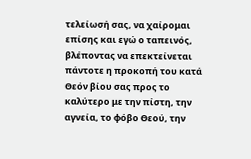τελείωσή σας, να χαίρομαι επίσης και εγώ ο ταπεινός, βλέποντας να επεκτείνεται πάντοτε η προκοπή του κατά Θεόν βίου σας προς το καλύτερο με την πίστη, την αγνεία, το φόβο Θεού, την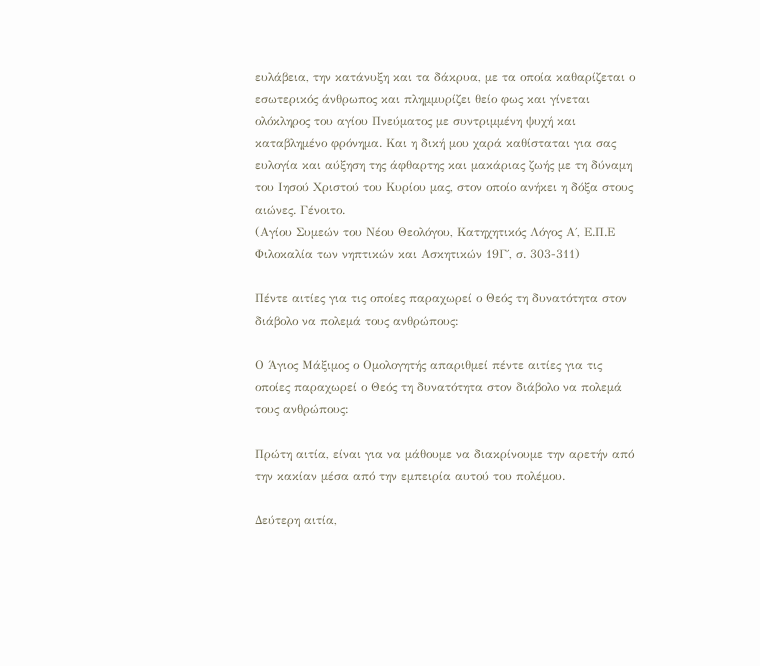ευλάβεια, την κατάνυξη και τα δάκρυα, με τα οποία καθαρίζεται ο εσωτερικός άνθρωπος και πλημμυρίζει θείο φως και γίνεται ολόκληρος του αγίου Πνεύματος με συντριμμένη ψυχή και καταβλημένο φρόνημα. Και η δική μου χαρά καθίσταται για σας ευλογία και αύξηση της άφθαρτης και μακάριας ζωής με τη δύναμη του Ιησού Χριστού του Κυρίου μας, στον οποίο ανήκει η δόξα στους αιώνες. Γένοιτο.
(Αγίου Συμεών του Νέου Θεολόγου, Κατηχητικός Λόγος Α΄, Ε.Π.Ε Φιλοκαλία των νηπτικών και Ασκητικών 19Γ΄, σ. 303-311)

Πέντε αιτίες για τις οποίες παραχωρεί ο Θεός τη δυνατότητα στον διάβολο να πολεμά τους ανθρώπους:

Ο Άγιος Μάξιμος ο Ομολογητής απαριθμεί πέντε αιτίες για τις οποίες παραχωρεί ο Θεός τη δυνατότητα στον διάβολο να πολεμά τους ανθρώπους:

Πρώτη αιτία, είναι για να μάθουμε να διακρίνουμε την αρετήν από την κακίαν μέσα από την εμπειρία αυτού του πολέμου.

Δεύτερη αιτία,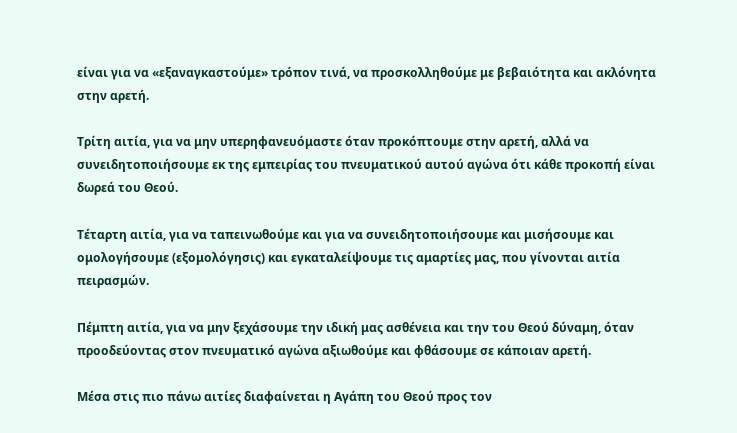είναι για να «εξαναγκαστούμε» τρόπον τινά, να προσκολληθούμε με βεβαιότητα και ακλόνητα στην αρετή.

Τρίτη αιτία, για να μην υπερηφανευόμαστε όταν προκόπτουμε στην αρετή, αλλά να συνειδητοποιήσουμε εκ της εμπειρίας του πνευματικού αυτού αγώνα ότι κάθε προκοπή είναι δωρεά του Θεού.

Τέταρτη αιτία, για να ταπεινωθούμε και για να συνειδητοποιήσουμε και μισήσουμε και ομολογήσουμε (εξομολόγησις) και εγκαταλείψουμε τις αμαρτίες μας, που γίνονται αιτία πειρασμών.

Πέμπτη αιτία, για να μην ξεχάσουμε την ιδική μας ασθένεια και την του Θεού δύναμη, όταν προοδεύοντας στον πνευματικό αγώνα αξιωθούμε και φθάσουμε σε κάποιαν αρετή.

Μέσα στις πιο πάνω αιτίες διαφαίνεται η Αγάπη του Θεού προς τον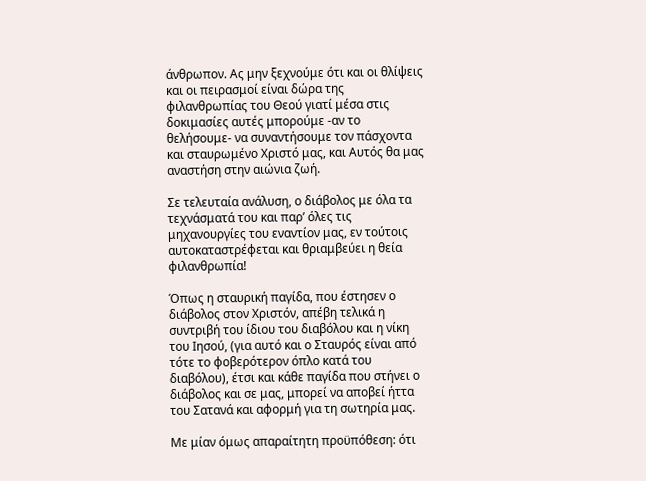άνθρωπον. Ας μην ξεχνούμε ότι και οι θλίψεις και οι πειρασμοί είναι δώρα της φιλανθρωπίας του Θεού γιατί μέσα στις δοκιμασίες αυτές μπορούμε -αν το θελήσουμε- να συναντήσουμε τον πάσχοντα και σταυρωμένο Χριστό μας, και Αυτός θα μας αναστήση στην αιώνια ζωή.

Σε τελευταία ανάλυση, ο διάβολος με όλα τα τεχνάσματά του και παρ’ όλες τις μηχανουργίες του εναντίον μας, εν τούτοις αυτοκαταστρέφεται και θριαμβεύει η θεία φιλανθρωπία!

Όπως η σταυρική παγίδα, που έστησεν ο διάβολος στον Χριστόν, απέβη τελικά η συντριβή του ίδιου του διαβόλου και η νίκη του Ιησού, (για αυτό και ο Σταυρός είναι από τότε το φοβερότερον όπλο κατά του διαβόλου), έτσι και κάθε παγίδα που στήνει ο διάβολος και σε μας, μπορεί να αποβεί ήττα του Σατανά και αφορμή για τη σωτηρία μας.

Με μίαν όμως απαραίτητη προϋπόθεση: ότι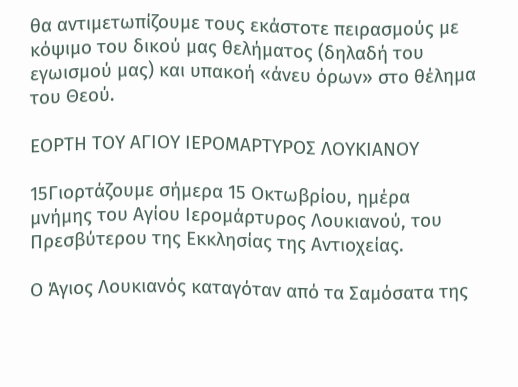θα αντιμετωπίζουμε τους εκάστοτε πειρασμούς με κόψιμο του δικού μας θελήματος (δηλαδή του εγωισμού μας) και υπακοή «άνευ όρων» στο θέλημα του Θεού.

ΕΟΡΤΗ ΤΟΥ ΑΓΙΟΥ ΙΕΡΟΜΑΡΤΥΡΟΣ ΛΟΥΚΙΑΝΟΥ

15Γιορτάζουμε σήμερα 15 Οκτωβρίου, ημέρα μνήμης του Αγίου Ιερομάρτυρος Λουκιανού, του Πρεσβύτερου της Εκκλησίας της Αντιοχείας.

Ο Άγιος Λουκιανός καταγόταν από τα Σαμόσατα της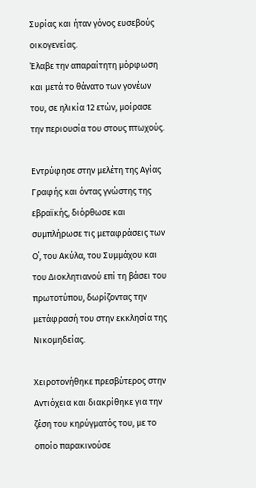Συρίας και ήταν γόνος ευσεβούς οικογενείας.
Έλαβε την απαραίτητη μόρφωση και μετά το θάνατο των γονέων του, σε ηλικία 12 ετών, μοίρασε την περιουσία του στους πτωχούς.

Εντρύφησε στην μελέτη της Αγίας Γραφής και όντας γνώστης της εβραϊκής, διόρθωσε και συμπλήρωσε τις μεταφράσεις των Ο΄, του Ακύλα, του Συμμάχου και του Διοκλητιανού επί τη βάσει του πρωτοτύπου, δωρίζοντας την μετάφρασή του στην εκκλησία της Νικομηδείας.

Χειροτονήθηκε πρεσβύτερος στην Αντιόχεια και διακρίθηκε για την ζέση του κηρύγματός του, με το οποίο παρακινούσε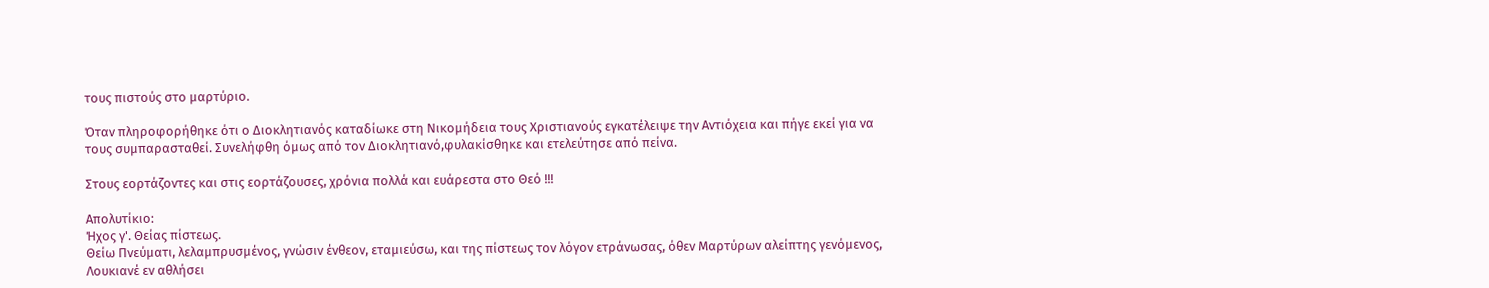τους πιστούς στο μαρτύριο.

Όταν πληροφορήθηκε ότι ο Διοκλητιανός καταδίωκε στη Νικομήδεια τους Χριστιανούς εγκατέλειψε την Αντιόχεια και πήγε εκεί για να τους συμπαρασταθεί. Συνελήφθη όμως από τον Διοκλητιανό,φυλακίσθηκε και ετελεύτησε από πείνα.

Στους εορτάζοντες και στις εορτάζουσες, χρόνια πολλά και ευάρεστα στο Θεό !!!

Απολυτίκιο:
Ήχος γ'. Θείας πίστεως.
Θείω Πνεύματι, λελαμπρυσμένος, γνώσιν ένθεον, εταμιεύσω, και της πίστεως τον λόγον ετράνωσας, όθεν Μαρτύρων αλείπτης γενόμενος, Λουκιανέ εν αθλήσει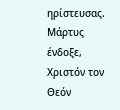ηρίστευσας. Μάρτυς ένδοξε, Χριστόν τον Θεόν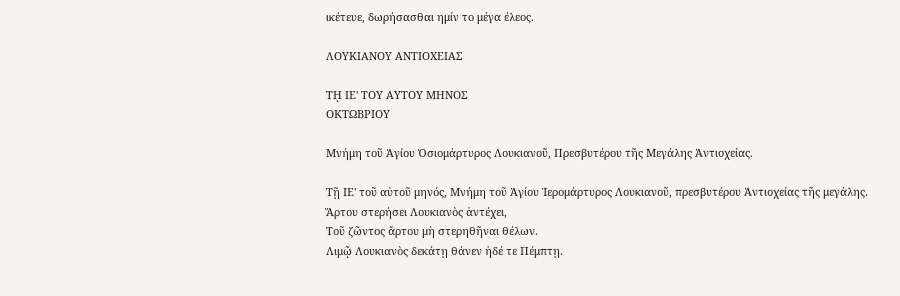ικέτευε, δωρήσασθαι ημίν το μέγα έλεος.

ΛΟΥΚΙΑΝΟΥ ΑΝΤΙΟΧΕΙΑΣ

Τῌ ΙΕ' ΤΟΥ ΑΥΤΟΥ ΜΗΝΟΣ
ΟΚΤΩΒΡΙΟΥ

Μνήμη τοῦ Ἁγίου Ὁσιομάρτυρος Λουκιανοῦ, Πρεσβυτέρου τῆς Μεγάλης Ἀντιοχείας.

Τῇ ΙΕ' τοῦ αὐτοῦ μηνός, Μνήμη τοῦ Ἁγίου Ἱερομάρτυρος Λουκιανοῦ, πρεσβυτέρου Ἀντιοχείας τῆς μεγάλης.
Ἄρτου στερήσει Λουκιανὸς ἀντέχει,
Τοῦ ζῶντος ἄρτου μὴ στερηθῆναι θέλων.
Λιμῷ Λουκιανὸς δεκάτῃ θάνεν ἠδέ τε Πέμπτῃ.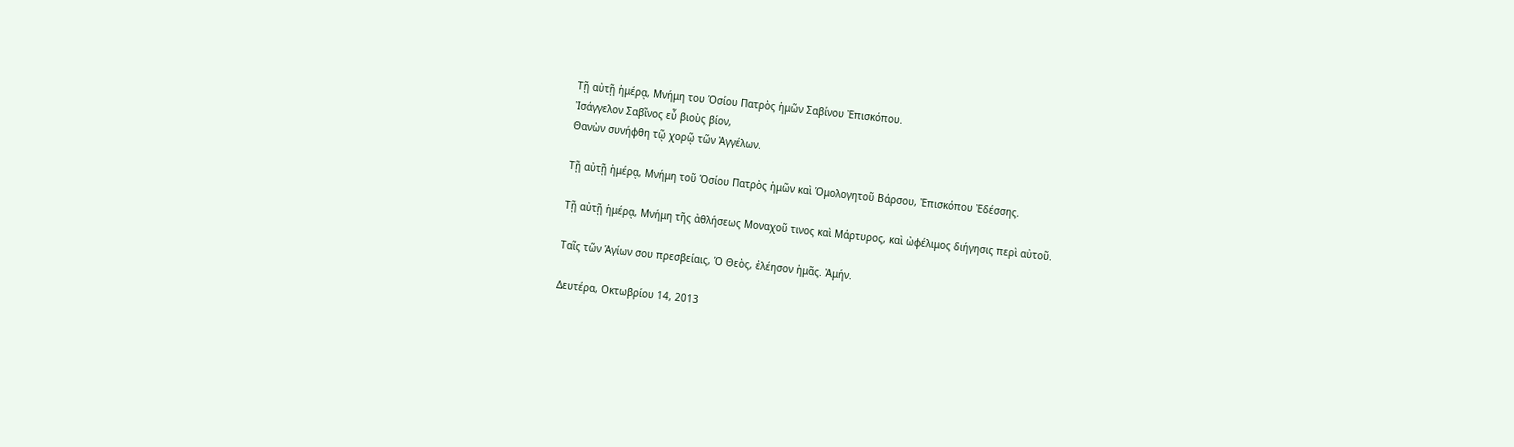Τῇ αὐτῇ ἡμέρᾳ, Μνήμη του Ὁσίου Πατρὸς ἡμῶν Σαβίνου Ἐπισκόπου.
Ἰσάγγελον Σαβῖνος εὖ βιοὺς βίον,
Θανὼν συνήφθη τῷ χορῷ τῶν Ἀγγέλων.

Τῇ αὐτῇ ἡμέρᾳ, Μνήμη τοῦ Ὁσίου Πατρὸς ἡμῶν καὶ Ὁμολογητοῦ Βάρσου, Ἐπισκόπου Ἐδέσσης.

Τῇ αὐτῇ ἡμέρᾳ, Μνήμη τῆς ἀθλήσεως Μοναχοῦ τινος καὶ Μάρτυρος, καὶ ὠφέλιμος διήγησις περὶ αὐτοῦ.

Ταῖς τῶν Ἁγίων σου πρεσβείαις, Ὁ Θεὸς, ἐλέησον ἡμᾶς. Ἀμήν.

Δευτέρα, Οκτωβρίου 14, 2013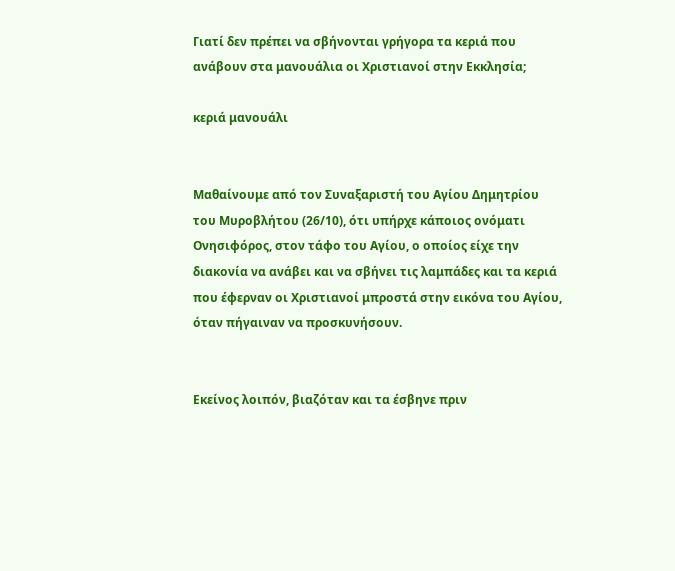Γιατί δεν πρέπει να σβήνονται γρήγορα τα κεριά που ανάβουν στα μανουάλια οι Χριστιανοί στην Εκκλησία;

κεριά μανουάλι


Μαθαίνουμε από τον Συναξαριστή του Αγίου Δημητρίου του Μυροβλήτου (26/10), ότι υπήρχε κάποιος ονόματι Ονησιφόρος, στον τάφο του Αγίου, ο οποίος είχε την διακονία να ανάβει και να σβήνει τις λαμπάδες και τα κεριά που έφερναν οι Χριστιανοί μπροστά στην εικόνα του Αγίου, όταν πήγαιναν να προσκυνήσουν.


Εκείνος λοιπόν, βιαζόταν και τα έσβηνε πριν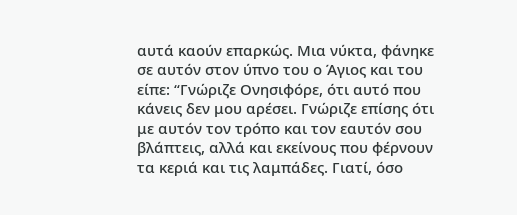αυτά καούν επαρκώς. Μια νύκτα, φάνηκε σε αυτόν στον ύπνο του ο Άγιος και του είπε: “Γνώριζε Ονησιφόρε, ότι αυτό που κάνεις δεν μου αρέσει. Γνώριζε επίσης ότι με αυτόν τον τρόπο και τον εαυτόν σου βλάπτεις, αλλά και εκείνους που φέρνουν τα κεριά και τις λαμπάδες. Γιατί, όσο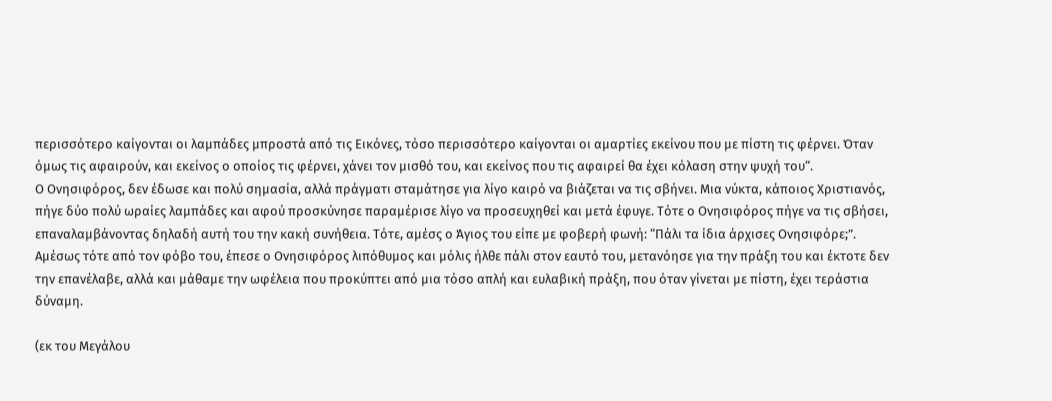περισσότερο καίγονται οι λαμπάδες μπροστά από τις Εικόνες, τόσο περισσότερο καίγονται οι αμαρτίες εκείνου που με πίστη τις φέρνει. Όταν όμως τις αφαιρούν, και εκείνος ο οποίος τις φέρνει, χάνει τον μισθό του, και εκείνος που τις αφαιρεί θα έχει κόλαση στην ψυχή του“.
Ο Ονησιφόρος, δεν έδωσε και πολύ σημασία, αλλά πράγματι σταμάτησε για λίγο καιρό να βιάζεται να τις σβήνει. Μια νύκτα, κάποιος Χριστιανός, πήγε δύο πολύ ωραίες λαμπάδες και αφού προσκύνησε παραμέρισε λίγο να προσευχηθεί και μετά έφυγε. Τότε ο Ονησιφόρος πήγε να τις σβήσει, επαναλαμβάνοντας δηλαδή αυτή του την κακή συνήθεια. Τότε, αμέσς ο Άγιος του είπε με φοβερή φωνή: “Πάλι τα ίδια άρχισες Ονησιφόρε;”. Αμέσως τότε από τον φόβο του, έπεσε ο Ονησιφόρος λιπόθυμος και μόλις ήλθε πάλι στον εαυτό του, μετανόησε για την πράξη του και έκτοτε δεν την επανέλαβε, αλλά και μάθαμε την ωφέλεια που προκύπτει από μια τόσο απλή και ευλαβική πράξη, που όταν γίνεται με πίστη, έχει τεράστια δύναμη.

(εκ του Μεγάλου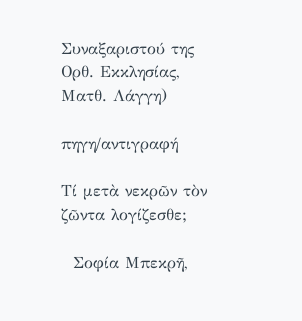Συναξαριστού της Ορθ. Εκκλησίας, Ματθ. Λάγγη)

πηγη/αντιγραφή

Τί μετὰ νεκρῶν τὸν ζῶντα λογίζεσθε;

  Σοφία Μπεκρῆ,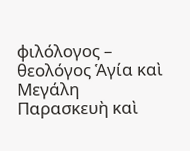φιλόλογος – θεολόγος Ἁγία καὶ Μεγάλη Παρασκευὴ καὶ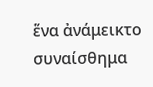ἕνα ἀνάμεικτο συναίσθημα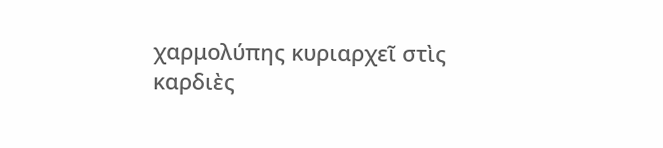χαρμολύπης κυριαρχεῖ στὶς καρδιὲς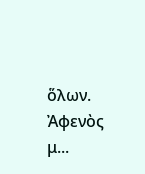ὅλων. Ἀφενὸς μ...